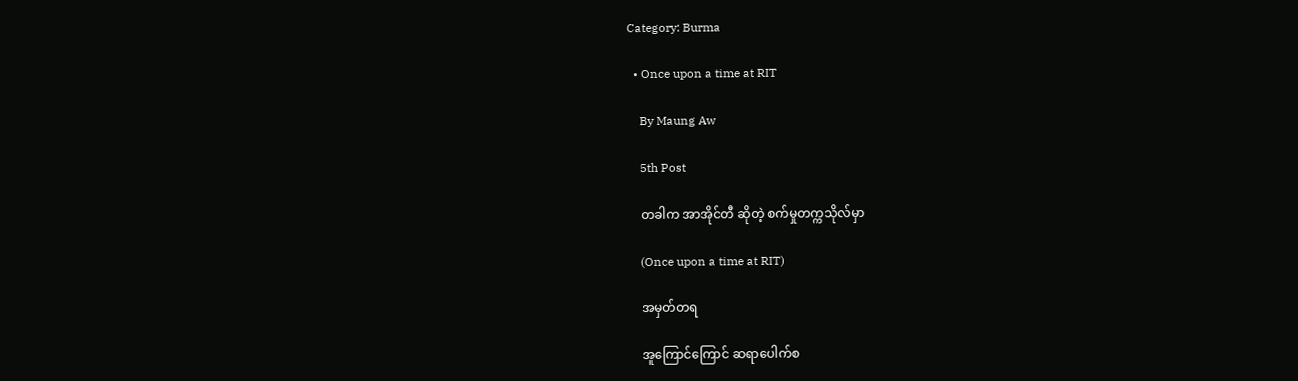Category: Burma

  • Once upon a time at RIT

    By Maung Aw

    5th Post

    တခါက အာအိုင်တီ ဆိုတဲ့ စက်မှုတက္ကသိုလ်မှာ

    (Once upon a time at RIT)

    အမှတ်တရ

    အူကြောင်ကြောင် ဆရာပေါက်စ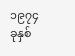၁၉၇၄ ခုနှစ်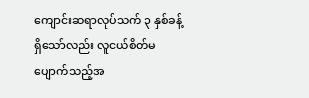ကျောင်းဆရာလုပ်သက် ၃ နှစ်ခန့်ရှိသော်လည်း လူငယ်စိတ်မပျောက်သည့်အ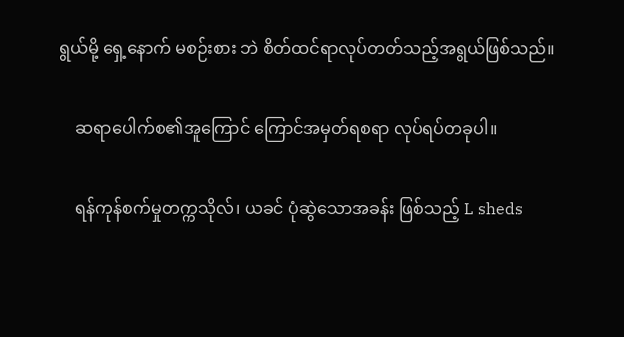ရွယ်မို့ ရှေ့နောက် မစဉ်းစား ဘဲ စိတ်ထင်ရာလုပ်တတ်သည့်အရွယ်ဖြစ်သည်။

    ဆရာပေါက်စ၏အူကြောင် ကြောင်အမှတ်ရစရာ လုပ်ရပ်တခုပါ။

    ရန်ကုန်စက်မှုတက္ကသိုလ်၊ ယခင် ပုံဆွဲသောအခန်း ဖြစ်သည့် L sheds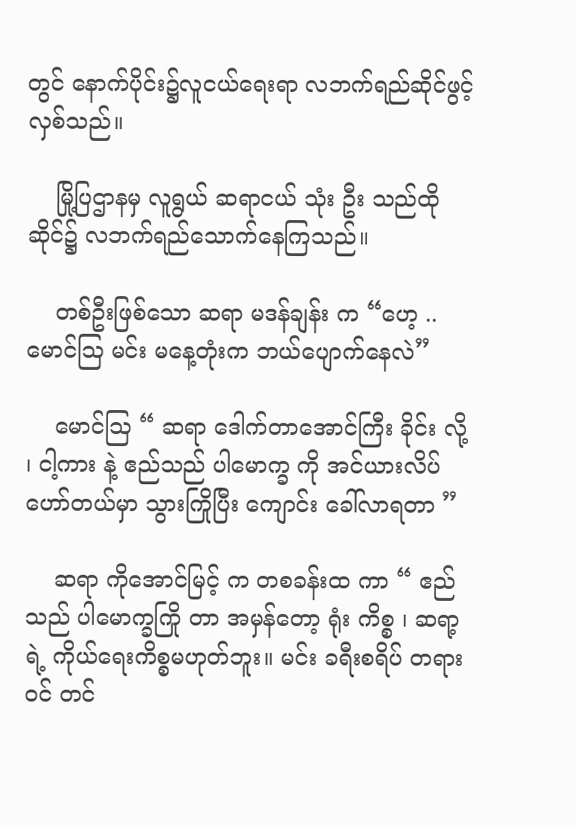တွင် နောက်ပိုင်း၌လူငယ်ရေးရာ လဘက်ရည်ဆိုင်ဖွင့်လှစ်သည်။

    မြို့ပြဌာနမှ လူရွယ် ဆရာငယ် သုံး ဦး သည်ထိုဆိုင်၌ လဘက်ရည်သောက်နေကြသည်။

    တစ်ဦးဖြစ်သော ဆရာ မဒန်ချန်း က “ဟေ့ .. မောင်ဩ မင်း မနေ့တုံးက ဘယ်ပျောက်နေလဲ”

    မောင်ဩ “ ဆရာ ဒေါက်တာအောင်ကြီး ခိုင်း လို့ ၊ ငါ့ကား နဲ့ ဧည်သည် ပါမောက္ခ ကို အင်ယားလိပ်ဟော်တယ်မှာ သွားကြိုပြီး ကျောင်း ခေါ်လာရတာ ”

    ဆရာ ကိုအောင်မြင့် က တစခန်းထ ကာ “ ဧည်သည် ပါမောက္ခကြို တာ အမှန်တော့ ရုံး ကိစ္စ ၊ ဆရာ့ ရဲ့ ကိုယ်ရေးကိစ္စမဟုတ်ဘူး။ မင်း ခရီးစရိပ် တရားဝင် တင်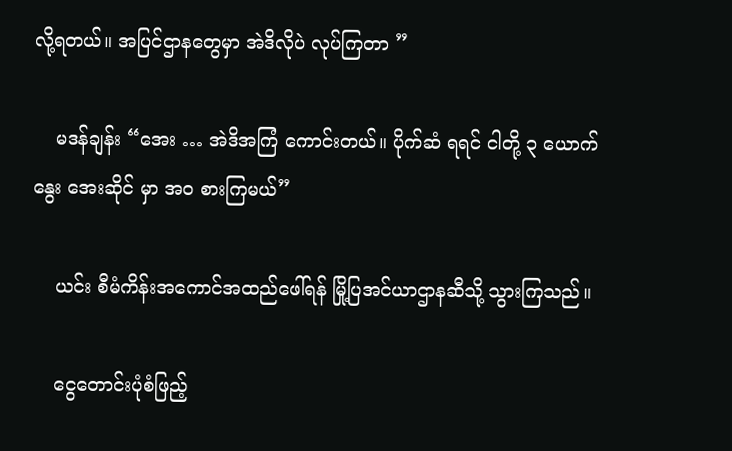လို့ရတယ်။ အပြင်ဌာနတွေမှာ အဲဒိလိုပဲ လုပ်ကြတာ ”

    မဒန်ချန်း “အေး … အဲဒိအကြံ ကောင်းတယ်။ ပိုက်ဆံ ရရင် ငါတို့ ၃ ယောက် နွေး အေးဆိုင် မှာ အဝ စားကြမယ်”

    ယင်း စီမံကိန်းအကောင်အထည်ဖေါ်ရန် မြို့ပြအင်ယာဌာနဆီသို့ သွားကြသည်။

    ငွေတောင်းပုံစံဖြည့်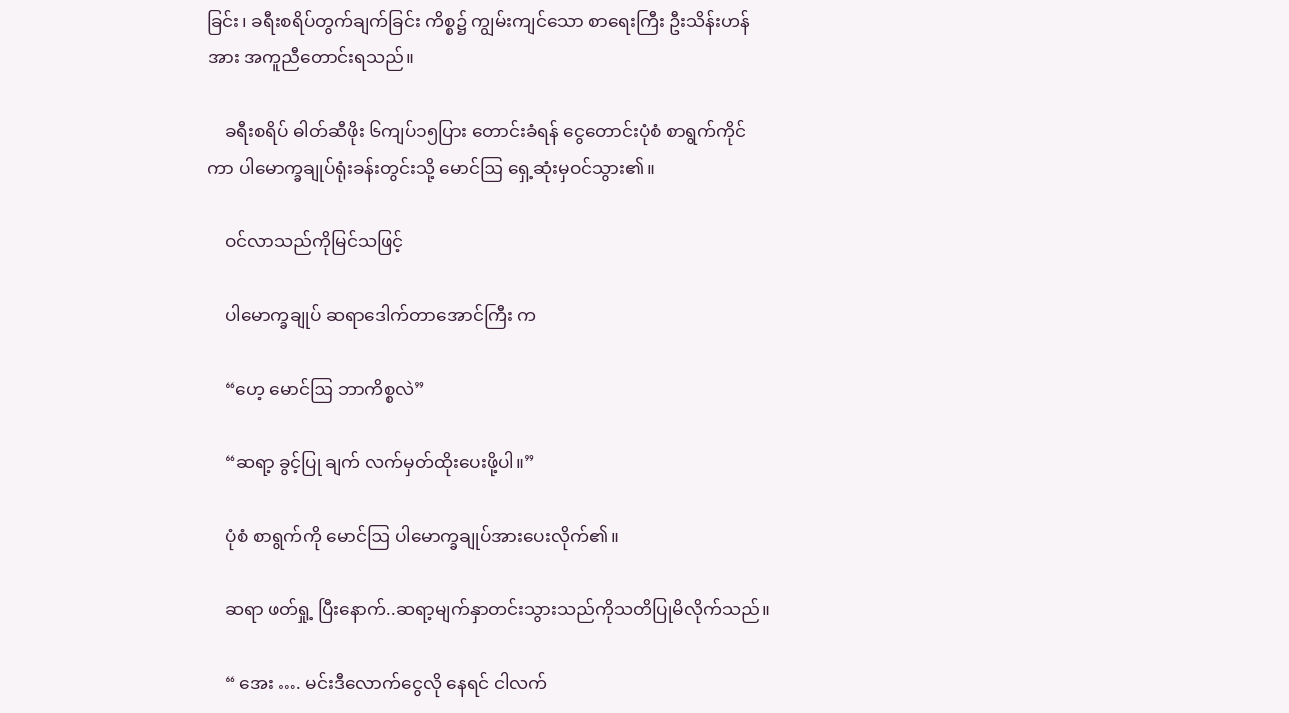ခြင်း၊ ခရီးစရိပ်တွက်ချက်ခြင်း ကိစ္စ၌ ကျွမ်းကျင်သော စာရေးကြီး ဦးသိန်းဟန် အား အကူညီတောင်းရသည်။

    ခရီးစရိပ် ဓါတ်ဆီဖိုး ၆ကျပ်၁၅ပြား တောင်းခံရန် ငွေတောင်းပုံစံ စာရွက်ကိုင်ကာ ပါမောက္ခချုပ်ရုံးခန်းတွင်းသို့ မောင်ဩ ရှေ့ဆုံးမှဝင်သွား၏။

    ဝင်လာသည်ကိုမြင်သဖြင့်

    ပါမောက္ခချုပ် ဆရာဒေါက်တာအောင်ကြီး က

    “ဟေ့ မောင်ဩ ဘာကိစ္စလဲ”

    “ဆရာ့ ခွင့်ပြု ချက် လက်မှတ်ထိုးပေးဖို့ပါ။”

    ပုံစံ စာရွက်ကို မောင်ဩ ပါမောက္ခချုပ်အားပေးလိုက်၏။

    ဆရာ ဖတ်ရှု့ ပြီးနောက်..ဆရာ့မျက်နှာတင်းသွားသည်ကိုသတိပြုမိလိုက်သည်။

    “ အေး …. မင်းဒီလောက်ငွေလို နေရင် ငါလက်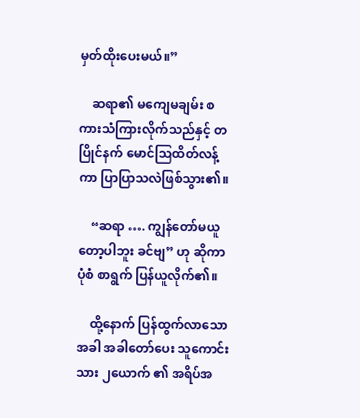မှတ်ထိုးပေးမယ်။”

    ဆရာ၏ မကျေမချမ်း စကားသံကြားလိုက်သည်နှင့် တပြိုင်နက် မောင်ဩထိတ်လန့်ကာ ပြာပြာသလဲဖြစ်သွား၏။

    “ဆရာ …. ကျွန်တော်မယူတော့ပါဘူး ခင်ဗျ” ဟု ဆိုကာ ပုံစံ စာရွက် ပြန်ယူလိုက်၏။

    ထို့နောက် ပြန်ထွက်လာသောအခါ အခါတော်ပေး သူကောင်းသား ၂ယောက် ၏ အရိပ်အ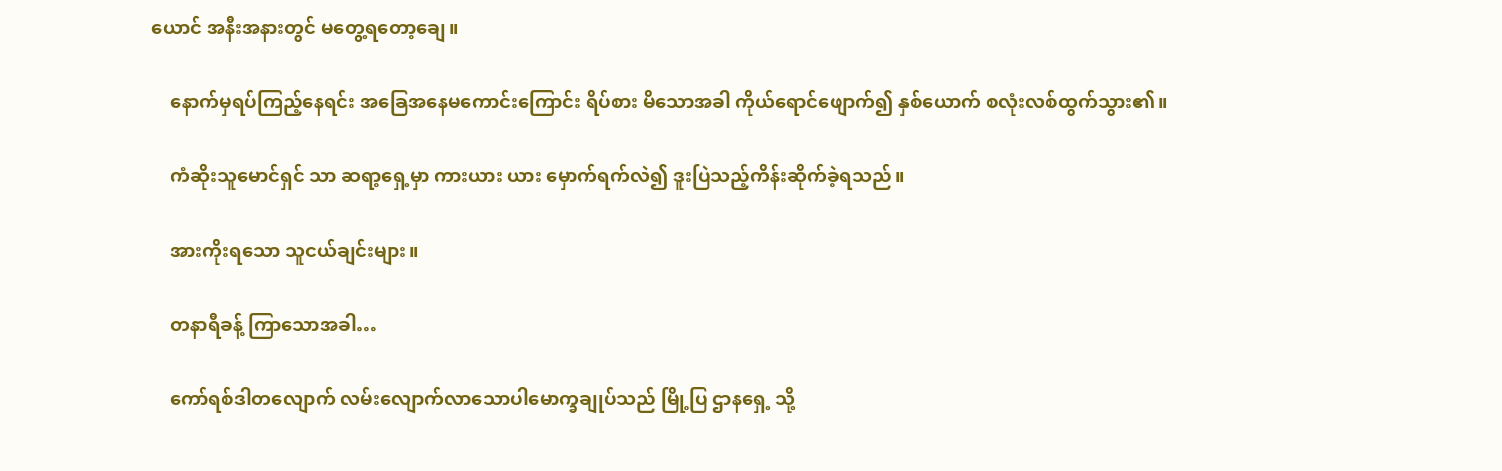ယောင် အနီးအနားတွင် မတွေ့ရတော့ချေ။

    နောက်မှရပ်ကြည့်နေရင်း အခြေအနေမကောင်းကြောင်း ရိပ်စား မိသောအခါ ကိုယ်ရောင်ဖျောက်၍ နှစ်ယောက် စလုံးလစ်ထွက်သွား၏။

    ကံဆိုးသူမောင်ရှင် သာ ဆရာ့ရှေ့မှာ ကားယား ယား မှောက်ရက်လဲ၍ ဒူးပြဲသည့်ကိန်းဆိုက်ခဲ့ရသည်။

    အားကိုးရသော သူငယ်ချင်းများ။

    တနာရီခန့် ကြာသောအခါ…

    ကော်ရစ်ဒါတလျောက် လမ်းလျောက်လာသောပါမောက္ခချုပ်သည် မြို့ပြ ဌာနရှေ့ သို့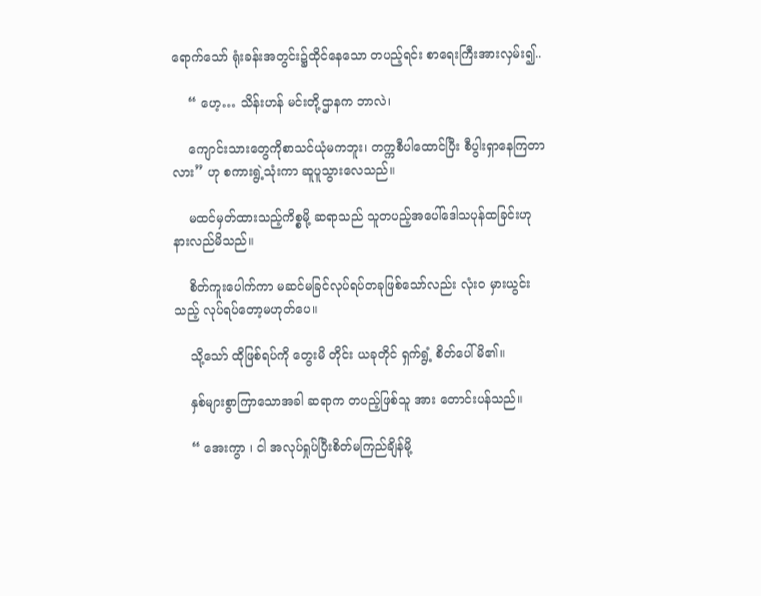ရောက်သော် ရုံးခန်းအတွင်း၌ထိုင်နေသော တပည့်ရင်း စာရေးကြီးအားလှမ်း၍..

    “ ဟေ့… သိန်းဟန် မင်းတို့ဌာနက ဘာလဲ၊

    ကျောင်းသားတွေကိုစာသင်ယုံမကဘူး၊ တက္ကစီပါထောင်ပြီး စီပွါးရှာနေကြတာလား” ဟု စကားရွဲ့သုံးကာ ဆူပူသွားလေသည်။

    မထင်မှတ်ထားသည့်ကိစ္စမို့ ဆရာသည် သူတပည့်အပေါ်ဒေါသပုန်ထခြင်းဟုနားလည်မိသည်။

    စိတ်ကူးပေါက်ကာ မဆင်မခြင်လုပ်ရပ်တခုဖြစ်သော်လည်း လုံးဝ မှားယွင်းသည့် လုပ်ရပ်တော့မဟုတ်ပေ။

    သို့သော် ထိုဖြစ်ရပ်ကို တွေးမိ တိုင်း ယခုတိုင် ရှက်ရွံ့ စိတ်ပေါ်မိ၏။

    နှစ်များစွာကြာသောအခါ ဆရာက တပည့်ဖြစ်သူ အား တောင်းပန်သည်။

    “ အေးကွာ ၊ ငါ အလုပ်ရှုပ်ပြီးစိတ်မကြည်ချိန်မို့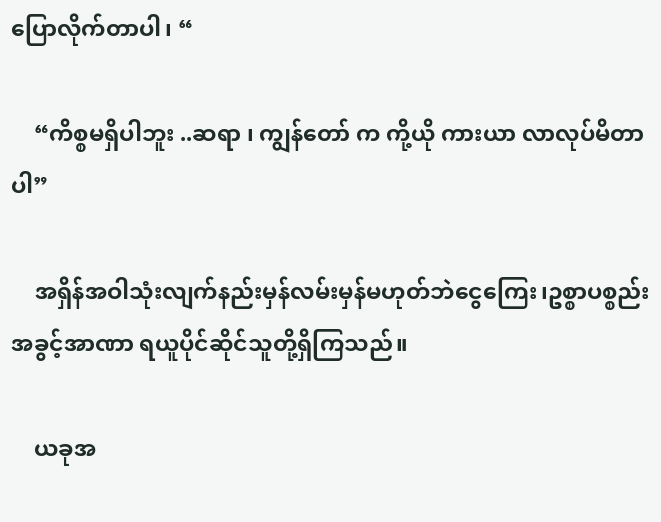ပြောလိုက်တာပါ၊ “

    “ကိစ္စမရှိပါဘူး ..ဆရာ ၊ ကျွန်တော် က ကို့ယို ကားယာ လာလုပ်မိတာပါ”

    အရှိန်အဝါသုံးလျက်နည်းမှန်လမ်းမှန်မဟုတ်ဘဲငွေကြေး၊ဥစ္စာပစ္စည်း အခွင့်အာဏာ ရယူပိုင်ဆိုင်သူတို့ရှိကြသည်။

    ယခုအ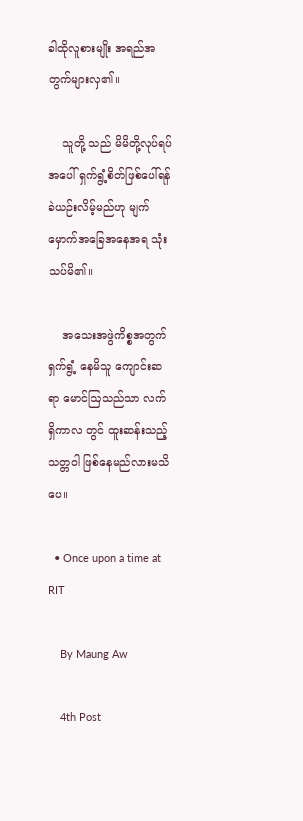ခါထိုလူစားမျိုး အရည်အတွက်များလှ၏။

    သူတို့ သည် မိမိတို့လုပ်ရပ်အပေါ် ရှက်ရွံ့စိတ်ဖြစ်ပေါ်ရန်ခဲယဉ်းလိမ့်မည်ဟု မျက်မှောက်အခြေအနေအရ သုံးသပ်မိ၏။

    အသေးအဖွဲကိစ္စအတွက်ရှက်ရွံ့ နေမိသူ ကျောင်းဆရာ မောင်ဩသည်သာ လက်ရှိကာလ တွင် ထူးဆန်းသည့် သတ္တဝါ ဖြစ်နေမည်လားမသိပေ။

  • Once upon a time at RIT

    By Maung Aw

    4th Post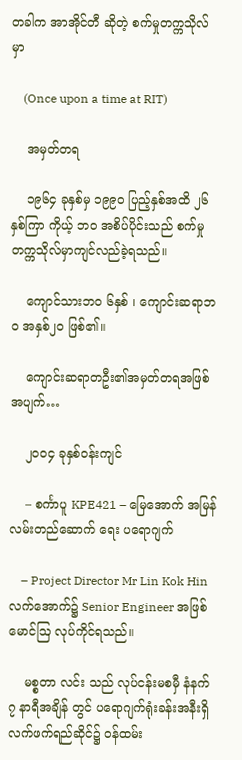တခါက အာအိုင်တီ ဆိုတဲ့ စက်မှုတက္ကသိုလ်မှာ

    (Once upon a time at RIT)

    အမှတ်တရ

    ၁၉၆၄ ခုနှစ်မှ ၁၉၉၀ ပြည့်နှစ်အထိ ၂၆နှစ်ကြာ ကိုယ့် ဘဝ အစိပ်ပိုင်းသည် စက်မှုတက္ကသိုလ်မှာကျင်လည်ခဲ့ရသည်။

    ကျောင်သားဘဝ ၆နှစ် ၊ ကျောင်းဆရာဘဝ အနှစ်၂၀ ဖြစ်၏။

    ကျောင်းဆရာတဦး၏အမှတ်တရအဖြစ်အပျက်…

    ၂၀၀၄ ခုနှစ်ဝန်းကျင်

    – စင်္ကာပူ KPE421 – မြေအောက် အမြန်လမ်းတည်ဆောက် ရေး ပရောဂျက်

    – Project Director Mr Lin Kok Hin လက်အောက်၌ Senior Engineer အဖြစ် မောင်ဩ လုပ်ကိုင်ရသည်။

    မစ္စတာ လင်း သည် လုပ်ငန်းမစမှီ နံနက် ၇ နာရီအချိန် တွင် ပရောဂျက်ရုံးခန်းအနီးရှိလက်ဖက်ရည်ဆိုင်၌ ဝန်ထမ်း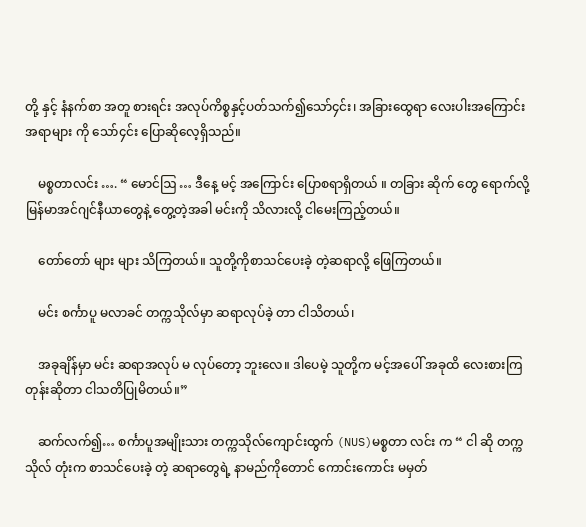တို့ နှင့် နံနက်စာ အတူ စားရင်း အလုပ်ကိစ္စနှင့်ပတ်သက်၍သော်၄င်း၊ အခြားထွေရာ လေးပါးအကြောင်းအရာများ ကို သော်၄င်း ပြောဆိုလေ့ရှိသည်။

    မစ္စတာလင်း …. “ မောင်ဩ … ဒီနေ့ မင့် အကြောင်း ပြောစရာရှိတယ် ။ တခြား ဆိုက် တွေ ရောက်လို့ မြန်မာအင်ဂျင်နီယာတွေနဲ့ တွေ့တဲ့အခါ မင်းကို သိလားလို့ ငါမေးကြည့်တယ်။

    တော်တော် များ များ သိကြတယ်။ သူတို့ကိုစာသင်ပေးခဲ့ တဲ့ဆရာလို့ ဖြေကြတယ်။

    မင်း စင်္ကာပူ မလာခင် တက္ကသိုလ်မှာ ဆရာလုပ်ခဲ့ တာ ငါသိတယ်၊

    အခုချိန်မှာ မင်း ဆရာအလုပ် မ လုပ်တော့ ဘူးလေ။ ဒါပေမဲ့ သူတို့က မင့်အပေါ် အခုထိ လေးစားကြ တုန်းဆိုတာ ငါသတိပြုမိတယ်။”

    ဆက်လက်၍… စင်္ကာပူအမျိုးသား တက္ကသိုလ်ကျောင်းထွက် (NUS)မစ္စတာ လင်း က “ ငါ ဆို တက္ကသိုလ် တုံးက စာသင်ပေးခဲ့ တဲ့ ဆရာတွေရဲ့ နာမည်ကိုတောင် ကောင်းကောင်း မမှတ်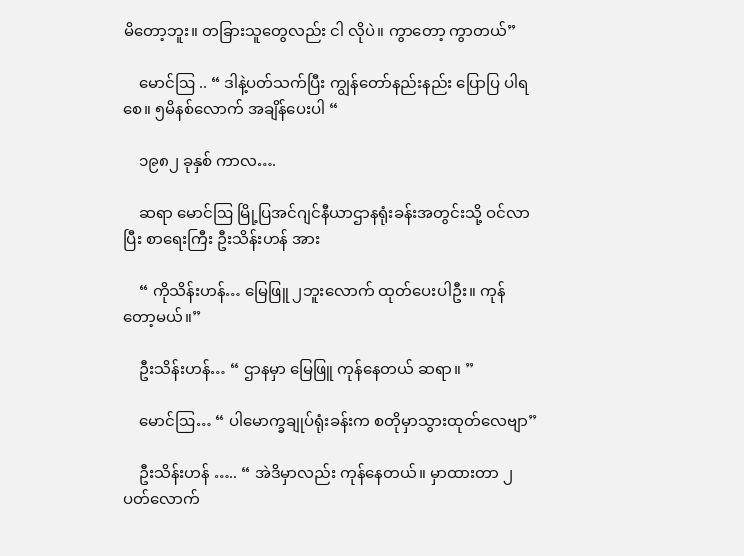မိတော့ဘူး။ တခြားသူတွေလည်း ငါ လိုပဲ။ ကွာတော့ ကွာတယ်”

    မောင်ဩ .. “ ဒါနဲ့ပတ်သက်ပြီး ကျွန်တော်နည်းနည်း ပြောပြ ပါရစေ။ ၅မိနစ်လောက် အချိန်ပေးပါ “

    ၁၉၈၂ ခုနှစ် ကာလ….

    ဆရာ မောင်ဩ မြို့ပြအင်ဂျင်နီယာဌာနရုံးခန်းအတွင်းသို့ ဝင်လာပြီး စာရေးကြီး ဦးသိန်းဟန် အား

    “ ကိုသိန်းဟန်… မြေဖြူ ၂ဘူးလောက် ထုတ်ပေးပါဦး။ ကုန်တော့မယ်။”

    ဦးသိန်းဟန်… “ ဌာနမှာ မြေဖြူ ကုန်နေတယ် ဆရာ။ ”

    မောင်ဩ… “ ပါမောက္ခချုပ်ရုံးခန်းက စတိုမှာသွားထုတ်လေဗျာ”

    ဦးသိန်းဟန် ….. “ အဲဒိမှာလည်း ကုန်နေတယ်။ မှာထားတာ ၂ပတ်လောက်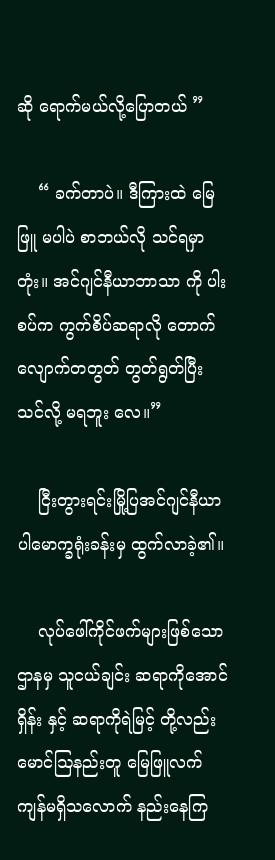ဆို ရောက်မယ်လို့ပြောတယ် ”

    “ ခက်တာပဲ။ ဒီကြားထဲ မြေဖြူ မပါပဲ စာဘယ်လို သင်ရမှာ တုံး။ အင်ဂျင်နီယာဘာသာ ကို ပါးစပ်က ကွက်စိပ်ဆရာလို တောက်လျောက်တတွတ် တွတ်ရွတ်ပြီး သင်လို့ မရဘူး လေ။”

    ငြီးတွားရင်းမြို့ပြအင်ဂျင်နီယာ ပါမောက္ခရုံးခန်းမှ ထွက်လာခဲ့၏။

    လုပ်ဖေါ်ကိုင်ဖက်များဖြစ်သော ဌာနမှ သူငယ်ချင်း ဆရာကိုအောင်ရှိန်း နှင့် ဆရာကိုရဲမြင့် တို့လည်း မောင်ဩနည်းတူ မြေဖြူလက်ကျန်မရှိသလောက် နည်းနေကြ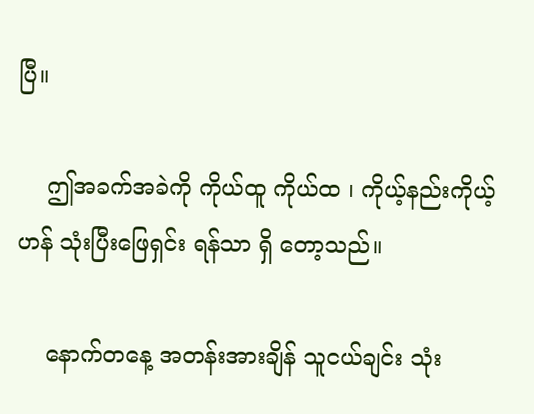ပြီ။

    ဤအခက်အခဲကို ကိုယ်ထူ ကိုယ်ထ ၊ ကိုယ့်နည်းကိုယ့်ဟန် သုံးပြီးဖြေရှင်း ရန်သာ ရှိ တော့သည်။

    နောက်တနေ့ အတန်းအားချိန် သူငယ်ချင်း သုံး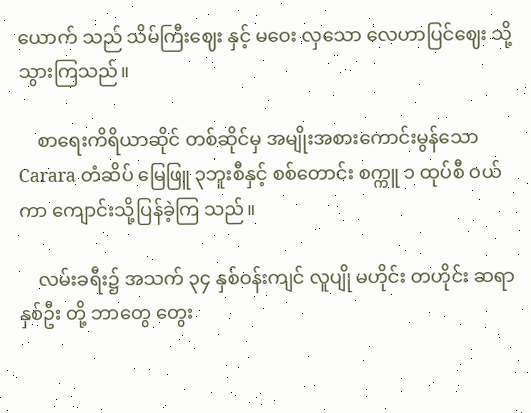ယောက် သည် သိမ်ကြီးဈေး နှင့် မဝေး လှသော လေဟာပြင်ဈေး သို့ သွားကြသည်။

    စာရေးကိရိယာဆိုင် တစ်ဆိုင်မှ အမျိုးအစားကောင်းမွန်သော Carara တံဆိပ် မြေဖြူ ၃ဘူးစီနှင့် စစ်တောင်း စက္ကူ ၁ ထုပ်စီ ဝယ် ကာ ကျောင်းသို့ပြန်ခဲ့ကြ သည်။

    လမ်းခရီး၌ အသက် ၃၄ နှစ်ဝန်းကျင် လူပျို မဟိုင်း တဟိုင်း ဆရာ နှစ်ဦး တို့ ဘာတွေ တွေး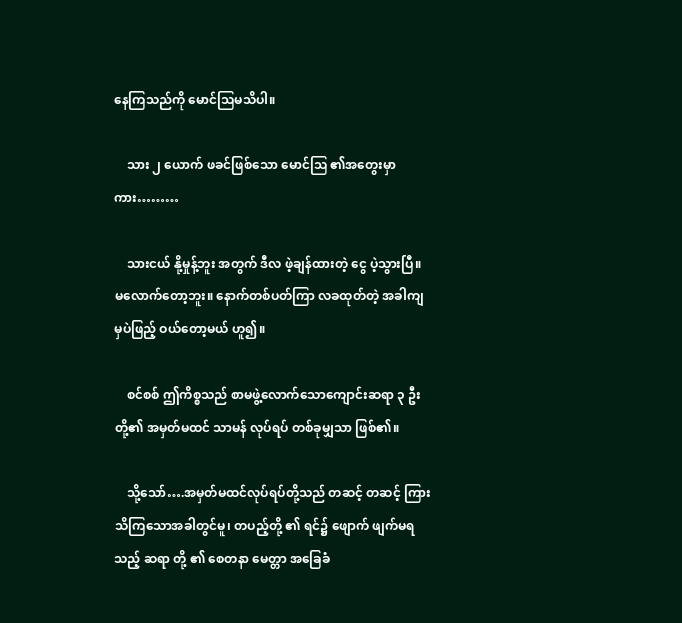နေကြသည်ကို မောင်ဩမသိပါ။

    သား ၂ ယောက် ဖခင်ဖြစ်သော မောင်ဩ ၏အတွေးမှာကား………

    သားငယ် နို့မှုန့်ဘူး အတွက် ဒီလ ဖဲ့ချန်ထားတဲ့ ငွေ ပဲ့သွားပြီ။ မလောက်တော့ဘူး။ နောက်တစ်ပတ်ကြာ လခထုတ်တဲ့ အခါကျမှပဲဖြည့် ဝယ်တော့မယ် ဟူ၍။

    စင်စစ် ဤကိစ္စသည် စာမဖွဲ့လောက်သောကျောင်းဆရာ ၃ ဦး တို့၏ အမှတ်မထင် သာမန် လုပ်ရပ် တစ်ခုမျှသာ ဖြစ်၏။

    သို့သော်….အမှတ်မထင်လုပ်ရပ်တို့သည် တဆင့် တဆင့် ကြားသိကြသောအခါတွင်မူ၊ တပည့်တို့ ၏ ရင်၌ ဖျောက် ဖျက်မရ သည့် ဆရာ တို့ ၏ စေတနာ မေတ္တာ အခြေခံ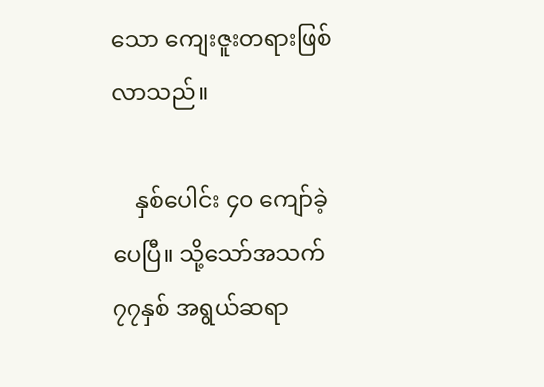သော ကျေးဇူးတရားဖြစ်လာသည်။

    နှစ်ပေါင်း ၄၀ ကျော်ခဲ့ပေပြီ။ သို့သော်အသက်၇၇နှစ် အရွယ်ဆရာ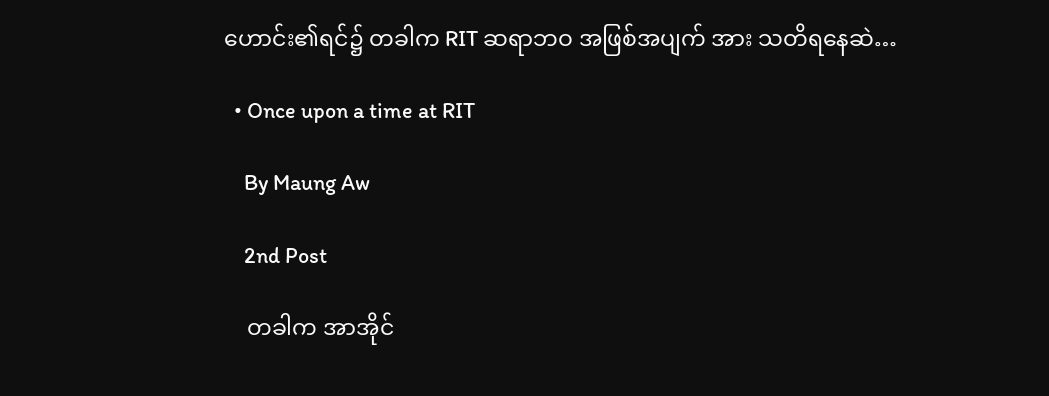ဟောင်း၏ရင်၌ တခါက RIT ဆရာဘဝ အဖြစ်အပျက် အား သတိရနေဆဲ…

  • Once upon a time at RIT

    By Maung Aw

    2nd Post

    တခါက အာအိုင်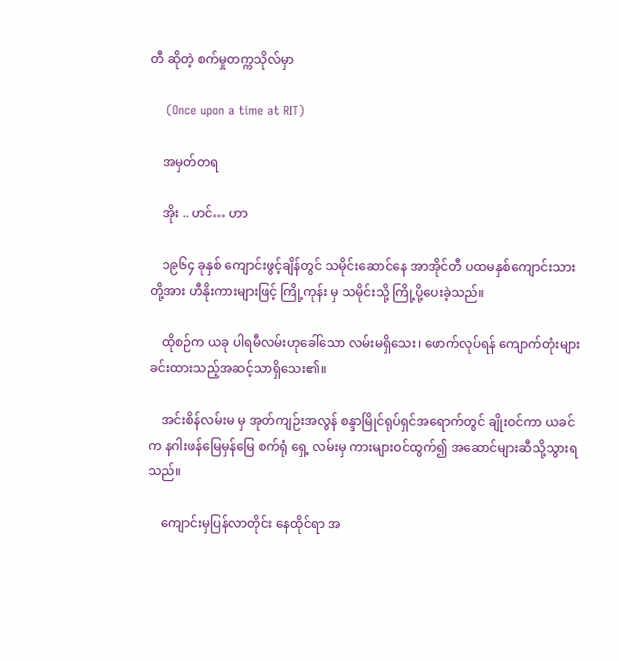တီ ဆိုတဲ့ စက်မှုတက္ကသိုလ်မှာ

    (Once upon a time at RIT)

    အမှတ်တရ

    အိုး .. ဟင်… ဟာ

    ၁၉၆၄ ခုနှစ် ကျောင်းဖွင့်ချိန်တွင် သမိုင်းဆောင်နေ အာအိုင်တီ ပထမနှစ်ကျောင်းသားတို့အား ဟီနိုးကားများဖြင့် ကြို့ကုန်း မှ သမိုင်းသို့ ကြို့ပို့ပေးခဲ့သည်။

    ထိုစဉ်က ယခု ပါရမီလမ်းဟုခေါ်သော လမ်းမရှိသေး၊ ဖောက်လုပ်ရန် ကျောက်တုံးများခင်းထားသည့်အဆင့်သာရှိသေး၏။

    အင်းစိန်လမ်းမ မှ အုတ်ကျဉ်းအလွန် စန္ဒာမြိုင်ရုပ်ရှင်အရောက်တွင် ချိုးဝင်ကာ ယခင်က နဂါးဖန်မြေမှန်မြေ စက်ရုံ ရှေ့ လမ်းမှ ကားများဝင်ထွက်၍ အဆောင်များဆီသို့သွားရသည်။

    ကျောင်းမှပြန်လာတိုင်း နေထိုင်ရာ အ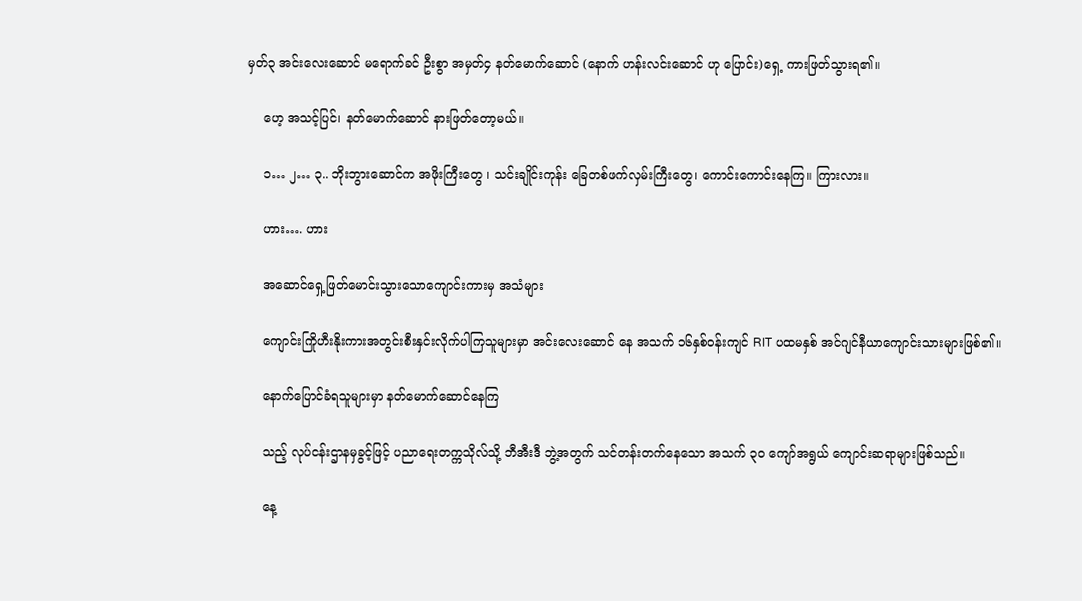မှတ်၃ အင်းလေးဆောင် မရောက်ခင် ဦးစွာ အမှတ်၄ နတ်မောက်ဆောင် (နောက် ဟန်းလင်းဆောင် ဟု ပြောင်း)ရှေ့ ကားဖြတ်သွားရ၏။

    ဟေ့ အသင့်ပြင်၊ နတ်မောက်ဆောင် နားဖြတ်တော့မယ်။

    ၁… ၂… ၃.. ဘိုးဘွားဆောင်က အဖိုးကြီးတွေ ၊ သင်းချိုင်းကုန်း ခြေတစ်ဖက်လှမ်းကြီးတွေ၊ ကောင်းကောင်းနေကြ။ ကြားလား။

    ဟား…. ဟား

    အဆောင်ရှေ့ဖြတ်မောင်းသွားသောကျောင်းကားမှ အသံများ

    ကျောင်းကြိုဟီးနိုးကားအတွင်းစီးနှင်းလိုက်ပါကြသူများမှာ အင်းလေးဆောင် နေ အသက် ၁၆နှစ်ဝန်းကျင် RIT ပထမနှစ် အင်ဂျင်နီယာကျောင်းသားများဖြစ်၏။

    နောက်ပြောင်ခံရသူများမှာ နတ်မောက်ဆောင်နေကြ

    သည့် လုပ်ငန်းဌာနမှခွင့်ဖြင့် ပညာရေးတက္ကသိုလ်သို့ ဘီအီးဒီ ဘွဲ့အတွက် သင်တန်းတက်နေသော အသက် ၃၀ ကျော်အရွယ် ကျောင်းဆရာများဖြစ်သည်။

    နေ့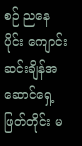စဉ် ညနေပိုင်း ကျောင်းဆင်းချိန်အဆောင်ရှေ့ဖြတ်တိုင်း မ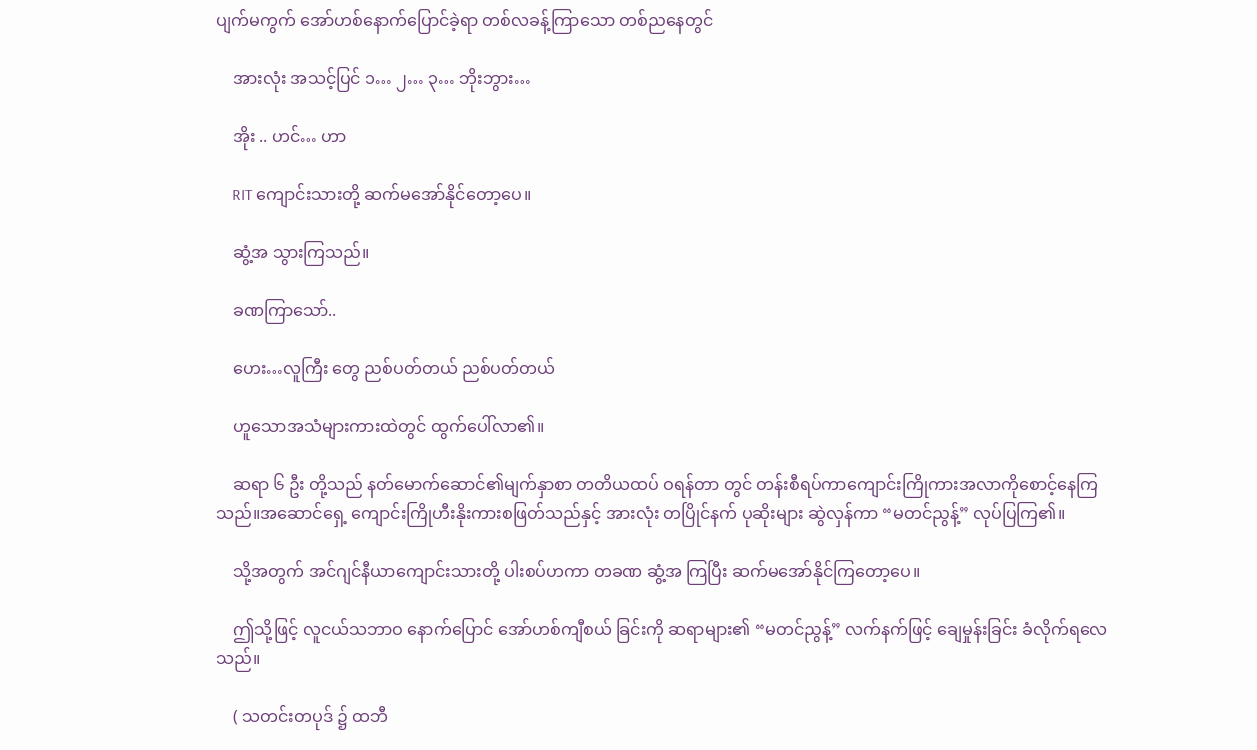ပျက်မကွက် အော်ဟစ်နောက်ပြောင်ခဲ့ရာ တစ်လခန့်ကြာသော တစ်ညနေတွင်

    အားလုံး အသင့်ပြင် ၁… ၂… ၃… ဘိုးဘွား…

    အိုး .. ဟင်… ဟာ

    RIT ကျောင်းသားတို့ ဆက်မအော်နိုင်တော့ပေ။

    ဆွံ့အ သွားကြသည်။

    ခဏကြာသော်..

    ဟေး…လူကြီး တွေ ညစ်ပတ်တယ် ညစ်ပတ်တယ်

    ဟူသောအသံများကားထဲတွင် ထွက်ပေါ်လာ၏။

    ဆရာ ၆ ဦး တို့သည် နတ်မောက်ဆောင်၏မျက်နှာစာ တတိယထပ် ဝရန်တာ တွင် တန်းစီရပ်ကာကျောင်းကြိုကားအလာကိုစောင့်နေကြသည်။အဆောင်ရှေ့ ကျောင်းကြိုဟီးနိုးကားစဖြတ်သည်နှင့် အားလုံး တပြိုင်နက် ပုဆိုးများ ဆွဲလှန်ကာ “မတင်ညွန့်” လုပ်ပြကြ၏။

    သို့အတွက် အင်ဂျင်နီယာကျောင်းသားတို့ ပါးစပ်ဟကာ တခဏ ဆွံ့အ ကြပြီး ဆက်မအော်နိုင်ကြတော့ပေ။

    ဤသို့ဖြင့် လူငယ်သဘာဝ နောက်ပြောင် အော်ဟစ်ကျီစယ် ခြင်းကို ဆရာများ၏ “မတင်ညွန့်” လက်နက်ဖြင့် ချေမှုန်းခြင်း ခံလိုက်ရလေသည်။

    ( သတင်းတပုဒ် ၌ ထဘီ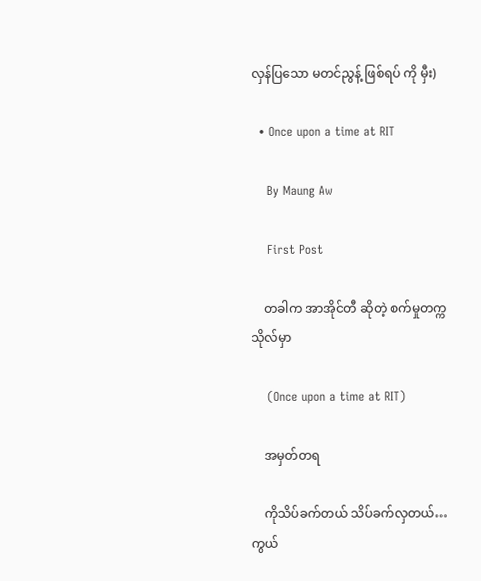လှန်ပြသော မတင်ညွန့် ဖြစ်ရပ် ကို မှီး)

  • Once upon a time at RIT

    By Maung Aw

    First Post

    တခါက အာအိုင်တီ ဆိုတဲ့ စက်မှုတက္ကသိုလ်မှာ

    (Once upon a time at RIT)

    အမှတ်တရ

    ကိုသိပ်ခက်တယ် သိပ်ခက်လှတယ်…ကွယ်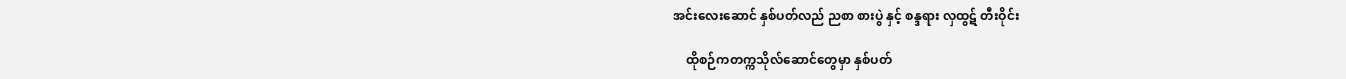အင်းလေးဆောင် နှစ်ပတ်လည် ညစာ စားပွဲ နှင့် စန္ဒရား လှထွဋ် တီးဝိုင်း

    ထိုစဉ်ကတက္ကသိုလ်ဆောင်တွေမှာ နှစ်ပတ်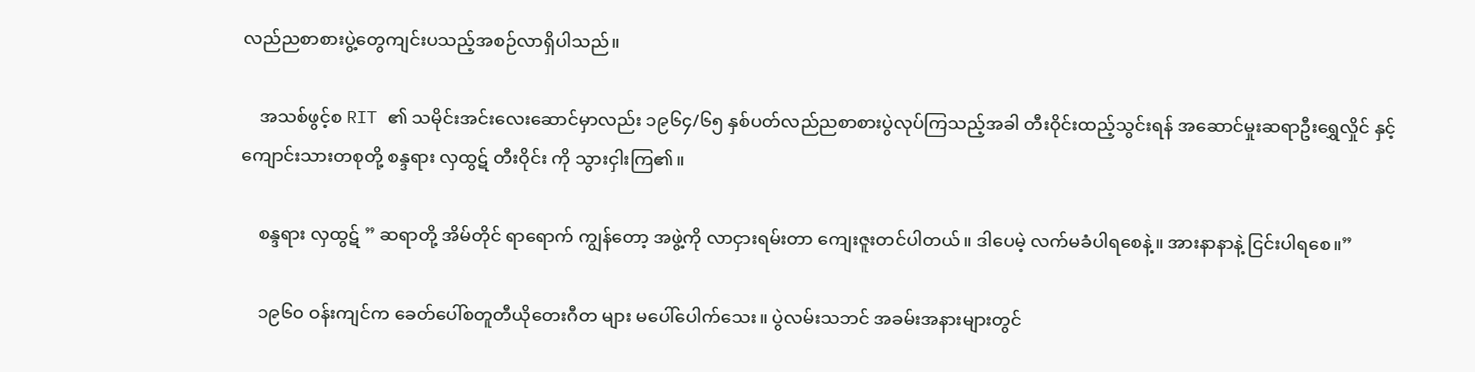လည်ညစာစားပွဲ့တွေကျင်းပသည့်အစဉ်လာရှိပါသည်။

    အသစ်ဖွင့်စ RIT ၏ သမိုင်းအင်းလေးဆောင်မှာလည်း ၁၉၆၄/၆၅ နှစ်ပတ်လည်ညစာစားပွဲလုပ်ကြသည့်အခါ တီးဝိုင်းထည့်သွင်းရန် အဆောင်မှုးဆရာဦးရွှေလှိုင် နှင့်ကျောင်းသားတစုတို့ စန္ဒရား လှထွဋ် တီးဝိုင်း ကို သွားငှါးကြ၏။

    စန္ဒရား လှထွဋ် ” ဆရာတို့ အိမ်တိုင် ရာရောက် ကျွန်တော့ အဖွဲ့ကို လာငှားရမ်းတာ ကျေးဇူးတင်ပါတယ်။ ဒါပေမဲ့ လက်မခံပါရစေနဲ့။ အားနာနာနဲ့ ငြင်းပါရစေ။”

    ၁၉၆၀ ဝန်းကျင်က ခေတ်ပေါ်စတူတီယိုတေးဂီတ များ မပေါ်ပေါက်သေး။ ပွဲလမ်းသဘင် အခမ်းအနားများတွင်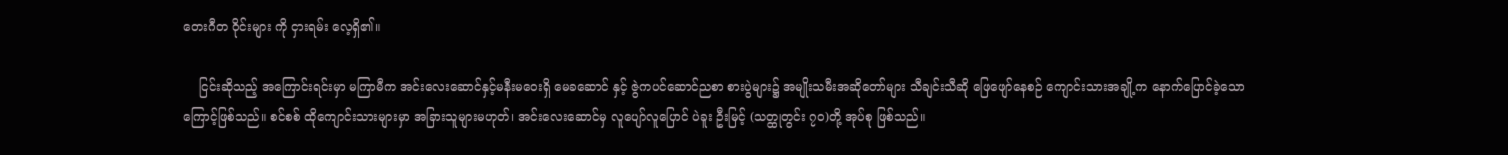တေးဂီတ ဝိုင်းများ ကို ငှားရမ်း လေ့ရှိ၏။

    ငြင်းဆိုသည့် အကြောင်းရင်းမှာ မကြာမီက အင်းလေးဆောင်နှင့်မနီးမဝေးရှိ မေခဆောင် နှင့် ဇွဲကပင်ဆောင်ညစာ စားပွဲများ၌ အမျိုးသမီးအဆိုတော်များ သီချင်းသီဆို ဖြေဖျော်နေစဉ် ကျောင်းသားအချို့က နောက်ပြောင်ခဲ့သောကြောင့်ဖြစ်သည်။ စင်စစ် ထိုကျောင်းသားများမှာ အခြားသူများမဟုတ်၊ အင်းလေးဆောင်မှ လူပျော်လူပြောင် ပဲခူး ဦးမြင့် (သတ္ထုတွင်း ၇၀)တို့ အုပ်စု ဖြစ်သည်။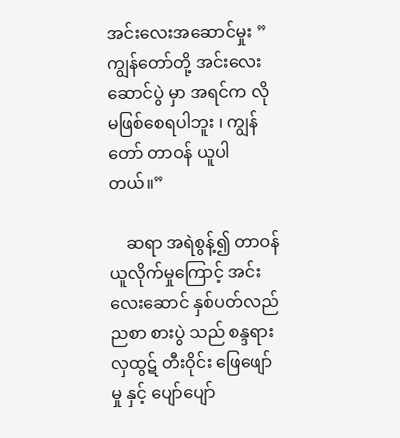အင်းလေးအဆောင်မှုး ” ကျွန်တော်တို့ အင်းလေးဆောင်ပွဲ မှာ အရင်က လို မဖြစ်စေရပါဘူး ၊ ကျွန်တော် တာဝန် ယူပါတယ်။”

    ဆရာ အရဲစွန့်၍ တာဝန်ယူလိုက်မှုကြောင့် အင်းလေးဆောင် နှစ်ပတ်လည် ညစာ စားပွဲ သည် စန္ဒရား လှထွဋ် တီးဝိုင်း ဖြေဖျော် မှု နှင့် ပျော်ပျော်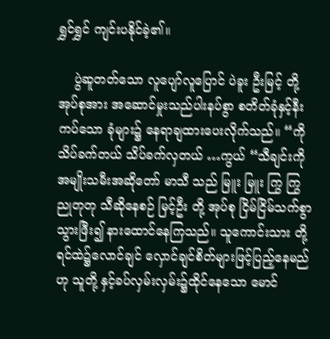ရွှင်ရွှင် ကျင်းပနိုင်ခဲ့၏။

    ပွဲဆူတတ်သော လူပျော်လူပြောင် ပဲခူး ဦးမြင့် တို့ အုပ်စုအား အဆောင်မှုးသည်ပါးနပ်စွာ စတိတ်ခုံနှင့်နီးကပ်သော ခုံများ၌ နေရာချထားပေးလိုက်သည်။ “ကိုသိပ်ခက်တယ် သိပ်ခက်လှတယ် …ကွယ် “သီချင်းကို အမျိုးသမီးအဆိုတော် မာသီ သည် မြူး မြူး ကြွ ကြွ ညုတုတု သီဆိုနေစဉ် မြင့်ဦး တို့ အုပ်စု ငြိမ်ငြိမ်သက်စွာ သွားဖြီး၍ နားထောင်နေကြသည်။ သူကောင်းသား တို့ရင်ထဲ၌လောင်ချင် လှောင်ချင်စိတ်များဖြင့်ပြည့်နေမည် ဟု သူတို့ နှင့်ခပ်လှမ်းလှမ်း၌ထိုင်နေသော မောင်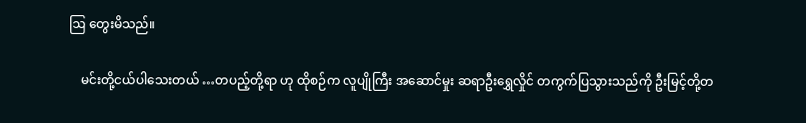ဩ တွေးမိသည်။

    မင်းတို့ငယ်ပါသေးတယ် …တပည့်တို့ရာ ဟု ထိုစဉ်က လူပျိုကြီး အဆောင်မှုး ဆရာဦးရွှေလှိုင် တကွက်ပြသွားသည်ကို ဦးမြင့်တို့တ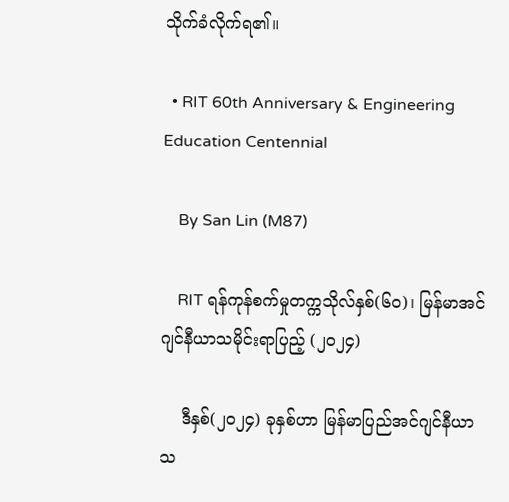သိုက်ခံလိုက်ရ၏။

  • RIT 60th Anniversary & Engineering Education Centennial

    By San Lin (M87)

    RIT ရန်ကုန်စက်မှုတက္ကသိုလ်နှစ်(၆၀)၊ မြန်မာအင်ဂျင်နီယာသမိုင်းရာပြည့် (၂၀၂၄)

    ဒီနှစ်(၂၀၂၄) ခုနှစ်ဟာ မြန်မာပြည်အင်ဂျင်နီယာသ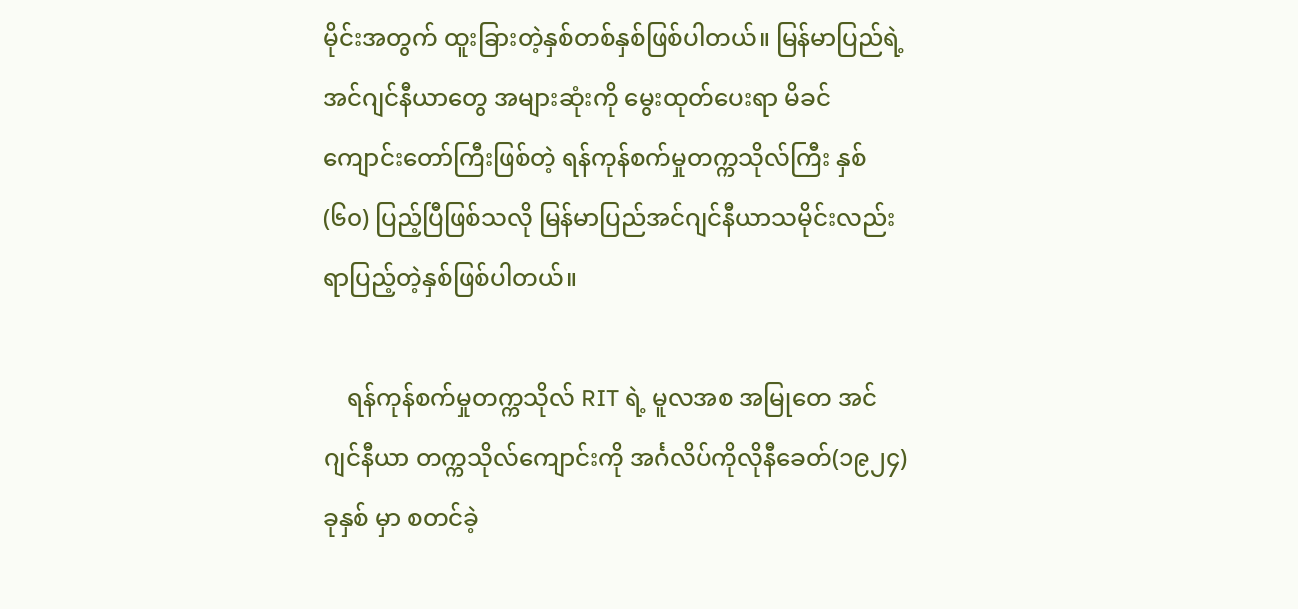မိုင်းအတွက် ထူးခြားတဲ့နှစ်တစ်နှစ်ဖြစ်ပါတယ်။ မြန်မာပြည်ရဲ့ အင်ဂျင်နီယာတွေ အများဆုံးကို မွေးထုတ်ပေးရာ မိခင်ကျောင်းတော်ကြီးဖြစ်တဲ့ ရန်ကုန်စက်မှုတက္ကသိုလ်ကြီး နှစ်(၆၀) ပြည့်ပြီဖြစ်သလို မြန်မာပြည်အင်ဂျင်နီယာသမိုင်းလည်း ရာပြည့်တဲ့နှစ်ဖြစ်ပါတယ်။

    ရန်ကုန်စက်မှုတက္ကသိုလ် RIT ရဲ့ မူလအစ အမြုတေ အင်ဂျင်နီယာ တက္ကသိုလ်ကျောင်းကို အင်္ဂလိပ်ကိုလိုနီခေတ်(၁၉၂၄) ခုနှစ် မှာ စတင်ခဲ့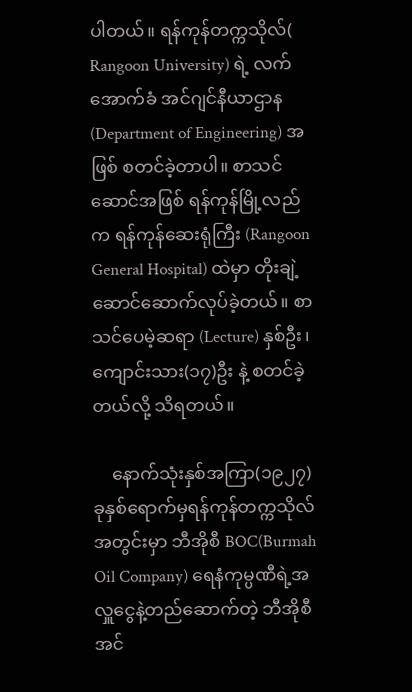ပါတယ်။ ရန်ကုန်တက္ကသိုလ်( Rangoon University) ရဲ့ လက်အောက်ခံ အင်ဂျင်နီယာဌာန (Department of Engineering) အဖြစ် စတင်ခဲ့တာပါ။ စာသင်ဆောင်အဖြစ် ရန်ကုန်မြို့လည်က ရန်ကုန်ဆေးရုံကြီး (Rangoon General Hospital) ထဲမှာ တိုးချဲ့ဆောင်ဆောက်လုပ်ခဲ့တယ်။ စာသင်ပေမဲ့ဆရာ (Lecture) နှစ်ဦး၊ ကျောင်းသား(၁၇)ဦး နဲ့ စတင်ခဲ့တယ်လို့ သိရတယ်။

    နောက်သုံးနှစ်အကြာ(၁၉၂၇) ခုနှစ်ရောက်မှရန်ကုန်တက္ကသိုလ်အတွင်းမှာ ဘီအိုစီ BOC(Burmah Oil Company) ရေနံကုမ္ပဏီရဲ့အလှူငွေနဲ့တည်ဆောက်တဲ့ ဘီအိုစီအင်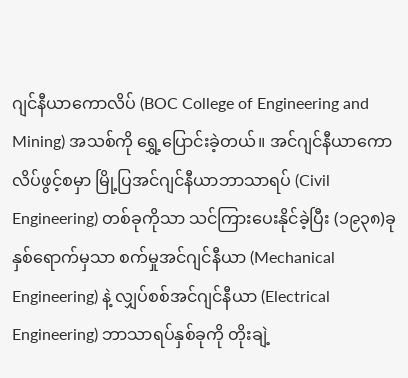ဂျင်နီယာကောလိပ် (BOC College of Engineering and Mining) အသစ်ကို ရွှေ့ပြောင်းခဲ့တယ်။ အင်ဂျင်နီယာကောလိပ်ဖွင့်စမှာ မြို့ပြအင်ဂျင်နီယာဘာသာရပ် (Civil Engineering) တစ်ခုကိုသာ သင်ကြားပေးနိုင်ခဲ့ပြီး (၁၉၃၈)ခုနှစ်ရောက်မှသာ စက်မှုအင်ဂျင်နီယာ (Mechanical Engineering) နဲ့ လျှပ်စစ်အင်ဂျင်နီယာ (Electrical Engineering) ဘာသာရပ်နှစ်ခုကို တိုးချဲ့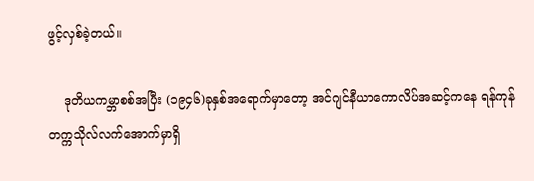ဖွင့်လှစ်ခဲ့တယ်။

    ဒုတိယကမ္ဘာစစ်အပြီး (၁၉၄၆)ခုနှစ်အရောက်မှာတော့ အင်ဂျင်နီယာကောလိပ်အဆင့်ကနေ ရန်ကုန်တက္ကသိုလ်လက်အောက်မှာရှိ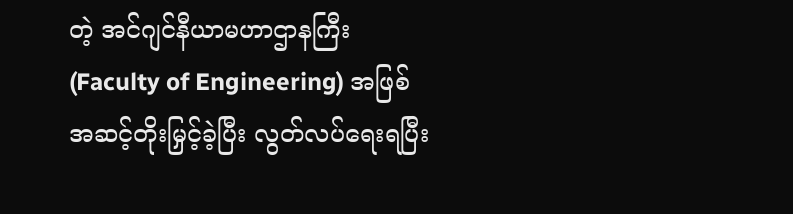တဲ့ အင်ဂျင်နီယာမဟာဌာနကြီး (Faculty of Engineering) အဖြစ် အဆင့်တိုးမြှင့်ခဲ့ပြီး လွတ်လပ်ရေးရပြီး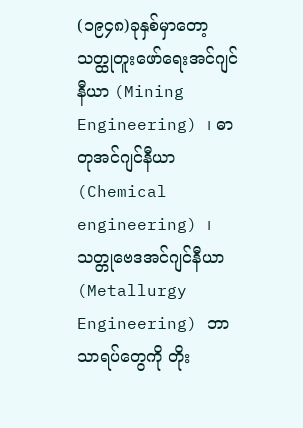(၁၉၄၈)ခုနှစ်မှာတော့ သတ္ထုတူးဖော်ရေးအင်ဂျင်နီယာ (Mining Engineering) ၊ ဓာတုအင်ဂျင်နီယာ (Chemical engineering) ၊ သတ္တုဗေဒအင်ဂျင်နီယာ (Metallurgy Engineering) ဘာသာရပ်တွေကို တိုး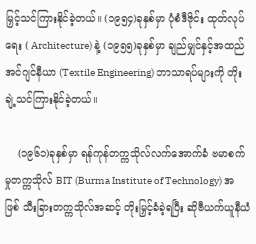မြှင့်သင်ကြားနိုင်ခဲ့တယ်။ (၁၉၅၄)ခုနှစ်မှာ ပုံစံဒီဇိုင်း ထုတ်လုပ်ရေး ( Architecture) နဲ့ (၁၉၅၅)ခုနှစ်မှာ ချည်မျှင်နှင့်အထည်အင်ဂျင်နီယာ (Textile Engineering) ဘာသာရပ်များကို တိုးချဲ့သင်ကြားနိုင်ခဲ့တယ်။

    (၁၉၆၁)ခုနှစ်မှာ ရန်ကုန်တက္ကသိုလ်လက်အောက်ခံ ဗမာစက်မှုတက္ကသိုလ် BIT (Burma Institute of Technology) အဖြစ် သီးခြားတက္ကသိုလ်အဆင့် တိုးမြှင့်ခံခဲ့ရပြီး ဆိုဗီယက်ယူနီယံ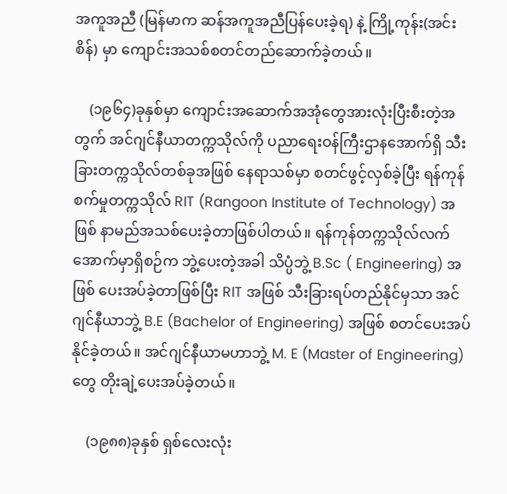အကူအညီ (မြန်မာက ဆန်အကူအညီပြန်ပေးခဲ့ရ) နဲ့ ကြို့ကုန်း(အင်းစိန်) မှာ ကျောင်းအသစ်စတင်တည်ဆောက်ခဲ့တယ်။

    (၁၉၆၄)ခုနှစ်မှာ ကျောင်းအဆောက်အအုံတွေအားလုံးပြီးစီးတဲ့အတွက် အင်ဂျင်နီယာတက္ကသိုလ်ကို ပညာရေးဝန်ကြီးဌာနအောက်ရှိ သီးခြားတက္ကသိုလ်တစ်ခုအဖြစ် နေရာသစ်မှာ စတင်ဖွင့်လှစ်ခဲ့ပြီး ရန်ကုန်စက်မှုတက္ကသိုလ် RIT (Rangoon Institute of Technology) အဖြစ် နာမည်အသစ်ပေးခဲ့တာဖြစ်ပါတယ်။ ရန်ကုန်တက္ကသိုလ်လက်အောက်မှာရှိစဉ်က ဘွဲ့ပေးတဲ့အခါ သိပ္ပံဘွဲ့ B.Sc ( Engineering) အဖြစ် ပေးအပ်ခဲ့တာဖြစ်ပြီး RIT အဖြစ် သီးခြားရပ်တည်နိုင်မှသာ အင်ဂျင်နီယာဘွဲ့ B.E (Bachelor of Engineering) အဖြစ် စတင်ပေးအပ်နိုင်ခဲ့တယ်။ အင်ဂျင်နီယာမဟာဘွဲ့ M. E (Master of Engineering) တွေ တိုးချဲ့ပေးအပ်ခဲ့တယ်။

    (၁၉၈၈)ခုနှစ် ရှစ်လေးလုံး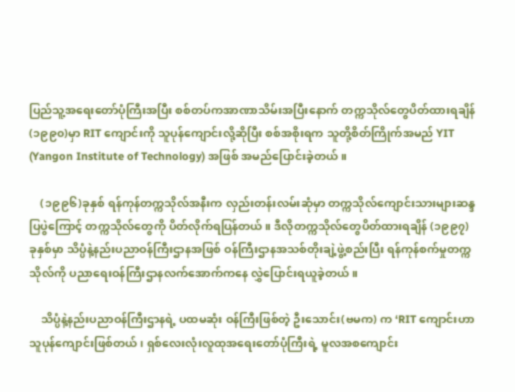ပြည်သူ့အရေးတော်ပုံကြီးအပြီး စစ်တပ်ကအာဏာသိမ်းအပြီးနောက် တက္ကသိုလ်တွေပိတ်ထားရချိန် (၁၉၉၀)မှာ RIT ကျောင်းကို သူပုန်ကျောင်းလို့ဆိုပြီး စစ်အစိုးရက သူတို့စိတ်ကြိုက်အမည် YIT (Yangon Institute of Technology) အဖြစ် အမည်ပြောင်းခဲ့တယ်။

    (၁၉၉၆)ခုနှစ် ရန်ကုန်တက္ကသိုလ်အနီးက လှည်းတန်းလမ်းဆုံမှာ တက္ကသိုလ်ကျောင်းသားများဆန္ဒပြပွဲကြောင့် တက္ကသိုလ်တွေကို ပိတ်လိုက်ရပြန်တယ်။ ဒီလိုတက္ကသိုလ်တွေပိတ်ထားရချိန် (၁၉၉၇)ခုနှစ်မှာ သိပ္ပံနဲ့နည်းပညာဝန်ကြီးဌာနအဖြစ် ဝန်ကြီးဌာနအသစ်တိုးချဲ့ဖွဲ့စည်းပြီး ရန်ကုန်စက်မှုတက္ကသိုလ်ကို ပညာရေးဝန်ကြီးဌာနလက်အောက်ကနေ လွှဲပြောင်းရယူခဲ့တယ်။

    သိပ္ပံနဲ့နည်းပညာဝန်ကြီးဌာနရဲ့ ပထမဆုံး ဝန်ကြီးဖြစ်တဲ့ ဦးသောင်း(ဗမက) က ‘RIT ကျောင်းဟာ သူပုန်ကျောင်းဖြစ်တယ်၊ ရှစ်လေးလုံးလူထုအရေးတော်ပုံကြီးရဲ့ မူလအစကျောင်း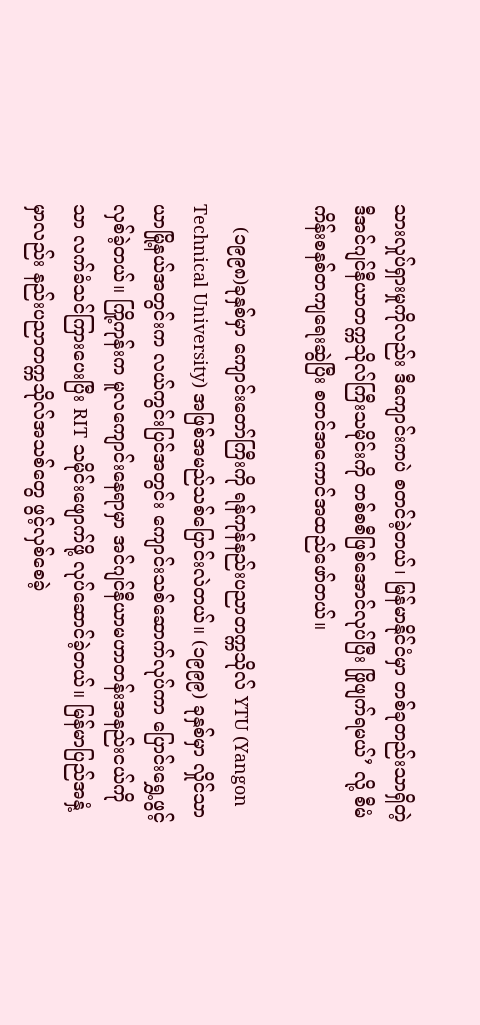သားလှုပ်ရှားမှုကိုလည်း ဒီကျောင်းကပဲ စတင်ခဲ့တယ်၊ မြန်မာနိုင်ငံမှာ တစ်ခုတည်းသာရှိတဲ့ ဒီအင်ဂျင်နီယာတက္ကသိုလ်ကြီးသမိုင်းကို တစ်စစီဖြစ်အောင်လုပ်ပြီး ဖြိုဖျက်ရမယ်’ လို့ စီမံကိန်းစနစ်တကျရေးဆွဲပြီး စတင်အကောင်အထည်ဖော်တယ်။

    (၁၉၉၈)ခုနှစ်မှာ ကျောင်းတော်ကြီးကို ရန်ကုန်နည်းပညာတက္ကသိုလ် YTU (Yangon Technical University) အဖြစ်အမည်သစ်ပြောင်းလဲတယ်။ (၁၉၉၉) ခုနှစ်မှာ လှိုင်သာယာမြို့နယ်အတွင်းက လယ်ကွင်းပြင်အတွင်း ကျောင်းသစ်ဆောက်လုပ်ကာ ပြောင်းရွှေ့ဖွင့်လှစ်ခဲ့တယ်။ ကြို့ကုန်းက မူလကျောင်းနေရာမှာ အင်ဂျင်နီယာမဟာတန်းအနည်းငယ်ကိုသာ လက်ခံသင်ကြားပေးပြီး RIT သမိုင်းဖျောက်ဖို့ လုပ်ဆောင်ခဲ့တယ်။ မြန်မာပြည်အနှံ့မှာလည်း နည်းပညာတက္ကသိုလ်အသစ်တွေ ဖွင့်လှစ်စေခဲ့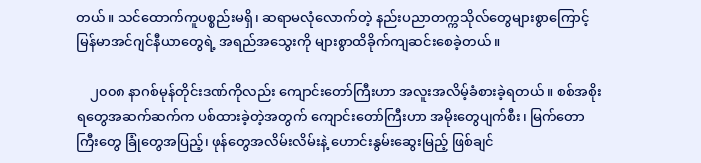တယ်။ သင်ထောက်ကူပစ္စည်းမရှိ၊ ဆရာမလုံလောက်တဲ့ နည်းပညာတက္ကသိုလ်တွေများစွာကြောင့် မြန်မာအင်ဂျင်နီယာတွေရဲ့ အရည်အသွေးကို များစွာထိခိုက်ကျဆင်းစေခဲ့တယ်။

    ၂၀၀၈ နာဂစ်မုန်တိုင်းဒဏ်ကိုလည်း ကျောင်းတော်ကြီးဟာ အလူးအလိမ့်ခံစားခဲ့ရတယ်။ စစ်အစိုးရတွေအဆက်ဆက်က ပစ်ထားခဲ့တဲ့အတွက် ကျောင်းတော်ကြီးဟာ အမိုးတွေပျက်စီး၊ မြက်တောကြီးတွေ ခြုံတွေအပြည့်၊ ဖုန်တွေအလိမ်းလိမ်းနဲ့ ဟောင်းနွမ်းဆွေးမြည့် ဖြစ်ချင်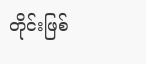တိုင်းဖြစ်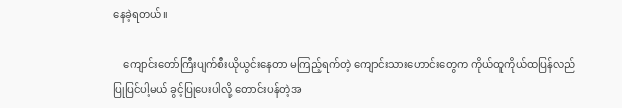နေခဲ့ရတယ်။

    ကျောင်းတော်ကြီးပျက်စီးယိုယွင်းနေတာ မကြည့်ရက်တဲ့ ကျောင်းသားဟောင်းတွေက ကိုယ်ထူကိုယ်ထပြန်လည်ပြုပြင်ပါ့မယ် ခွင့်ပြုပေးပါလို့ တောင်းပန်တဲ့အ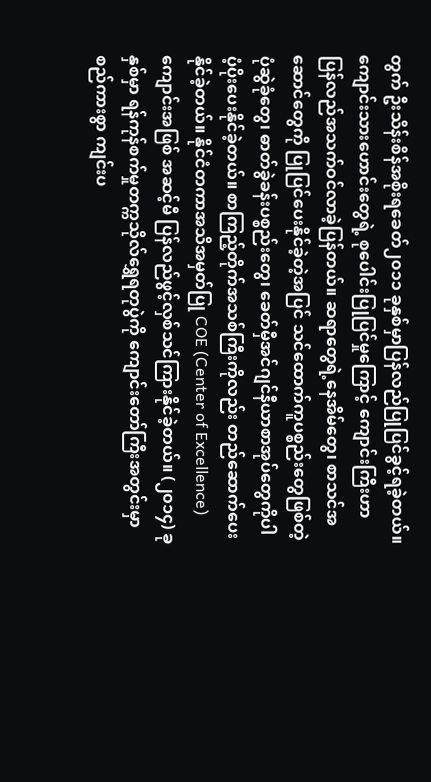တွက် ဦးသိန်းစိန်အစိုးရခေတ်၂၀၁၁ ခုနှစ်မှာပြန်လည်ပြုပြင်ခွင့်ရခဲ့တယ်။ ကျောင်းသားဟောင်းတွေရဲ့ စုပေါင်းပြုပြင်မှုကြောင့် ကျောင်းကြီးဟာ ပြန်လည်အသက်ဝင်လာခဲ့ပြန်တယ်။ ဆရာတွေရဲ့နေအိမ်တွေ၊ စာသင်အဆောင်တွေကို ပြုပြင်ပေးနိုင်ခဲ့တဲ့အပြင် သင်ထောက်ကူပစ္စည်းတွေဖြစ်တဲ့ ပုံဆွဲခုံတွေ၊ ဓာတ်ခွဲခန်းပစ္စည်းတွေ၊ ခေတ်မှီအင်ဂျင်နီယာစာအုပ်တွေကိုပါ ပံ့ပိုးပေးနိုင်ခဲ့တယ်။ စာကြည့်တိုက်အသစ်ကြီးကိုလည်း တည်ဆောက်ပေးနိုင်ခဲ့တယ်။ နိုင်ငံတကာအသိအမှတ်ပြု COE (Center of Excellence)ကျောင်းအဖြစ် အဆင့်မီ ပြန်လည်ဖွင့်လှစ်သင်ကြားနိုင်ခဲ့တယ်။ (၂၀၁၄) ခုနှစ်မှာ ရန်ကုန်စက်မှုတက္ကသိုလ်ရွှေရတုပွဲကို ကျောင်းတော်ကြီးအတွင်းမှာ စည်ကားစွာ ကျင်းပ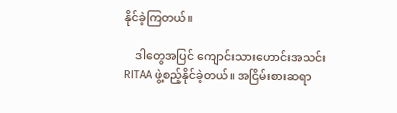နိုင်ခဲ့ကြတယ်။

    ဒါတွေအပြင် ကျောင်းသားဟောင်းအသင်း RITAA ဖွဲ့စည့်နိုင်ခဲ့တယ်။ အငြိမ်းစားဆရာ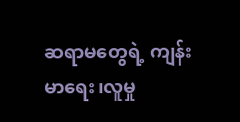ဆရာမတွေရဲ့ ကျန်းမာရေး၊လူမှု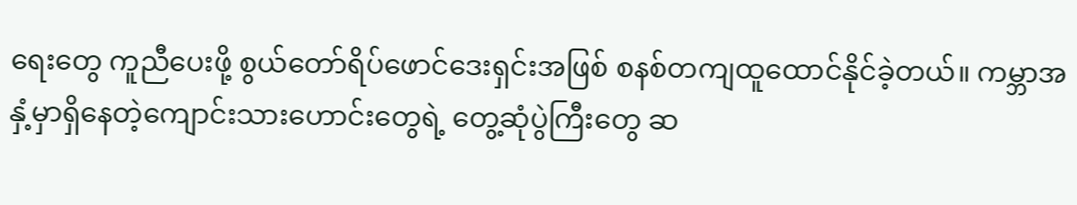ရေးတွေ ကူညီပေးဖို့ စွယ်တော်ရိပ်ဖောင်ဒေးရှင်းအဖြစ် စနစ်တကျထူထောင်နိုင်ခဲ့တယ်။ ကမ္ဘာအနှံ့မှာရှိနေတဲ့ကျောင်းသားဟောင်းတွေရဲ့ တွေ့ဆုံပွဲကြီးတွေ ဆ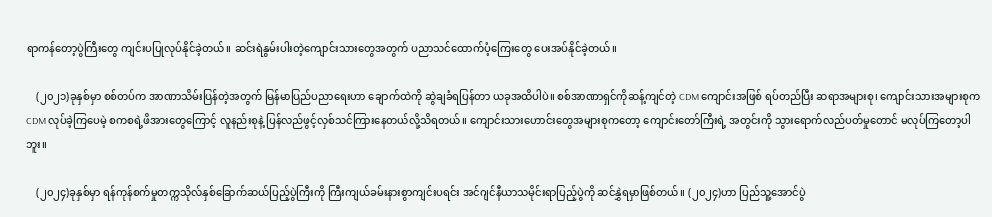ရာကန်တော့ပွဲကြီးတွေ ကျင်းပပြုလုပ်နိုင်ခဲ့တယ်။ ဆင်းရဲနွမ်းပါးတဲ့ကျောင်းသားတွေအတွက် ပညာသင်ထောက်ပံ့ကြေးတွေ ပေးအပ်နိုင်ခဲ့တယ်။

    (၂၀၂၁)ခုနှစ်မှာ စစ်တပ်က အာဏာသိမ်းပြန်တဲ့အတွက် မြန်မာပြည်ပညာရေးဟာ ချောက်ထဲကို ဆွဲချခံရပြန်တာ ယခုအထိပါပဲ။ စစ်အာဏာရှင်ကိုဆန့်ကျင်တဲ့ CDM ကျောင်းအဖြစ် ရပ်တည်ပြီး ဆရာအများစု၊ ကျောင်းသားအများစုက CDM လုပ်ခဲ့ကြပေမဲ့ စကစရဲ့ဖိအားတွေကြောင့် လူနည်းစုနဲ့ ပြန်လည်ဖွင့်လှစ်သင်ကြားနေတယ်လို့သိရတယ်။ ကျောင်းသားဟောင်းတွေအများစုကတော့ ကျောင်းတော်ကြီးရဲ့ အတွင်းကို သွားရောက်လည်ပတ်မှုတောင် မလုပ်ကြတော့ပါဘူး။

    (၂၀၂၄)ခုနှစ်မှာ ရန်ကုန်စက်မှုတက္ကသိုလ်နှစ်ခြောက်ဆယ်ပြည့်ပွဲကြီးကို ကြီးကျယ်ခမ်းနားစွာကျင်းပရင်း အင်ဂျင်နီယာသမိုင်းရာပြည့်ပွဲကို ဆင်နွှဲရမှာဖြစ်တယ်။ (၂၀၂၄)ဟာ ပြည်သူ့အောင်ပွဲ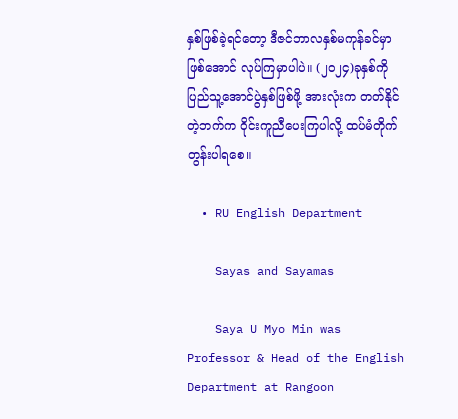နှစ်ဖြစ်ခဲ့ရင်တော့ ဒီဇင်ဘာလနှစ်မကုန်ခင်မှာ ဖြစ်အောင် လုပ်ကြမှာပါပဲ။ (၂၀၂၄)ခုနှစ်ကို ပြည်သူ့အောင်ပွဲနှစ်ဖြစ်ဖို့ အားလုံးက တတ်နိုင်တဲ့ဘက်က ဝိုင်းကူညီပေးကြပါလို့ ထပ်မံတိုက်တွန်းပါရစေ။

  • RU English Department

    Sayas and Sayamas

    Saya U Myo Min was Professor & Head of the English Department at Rangoon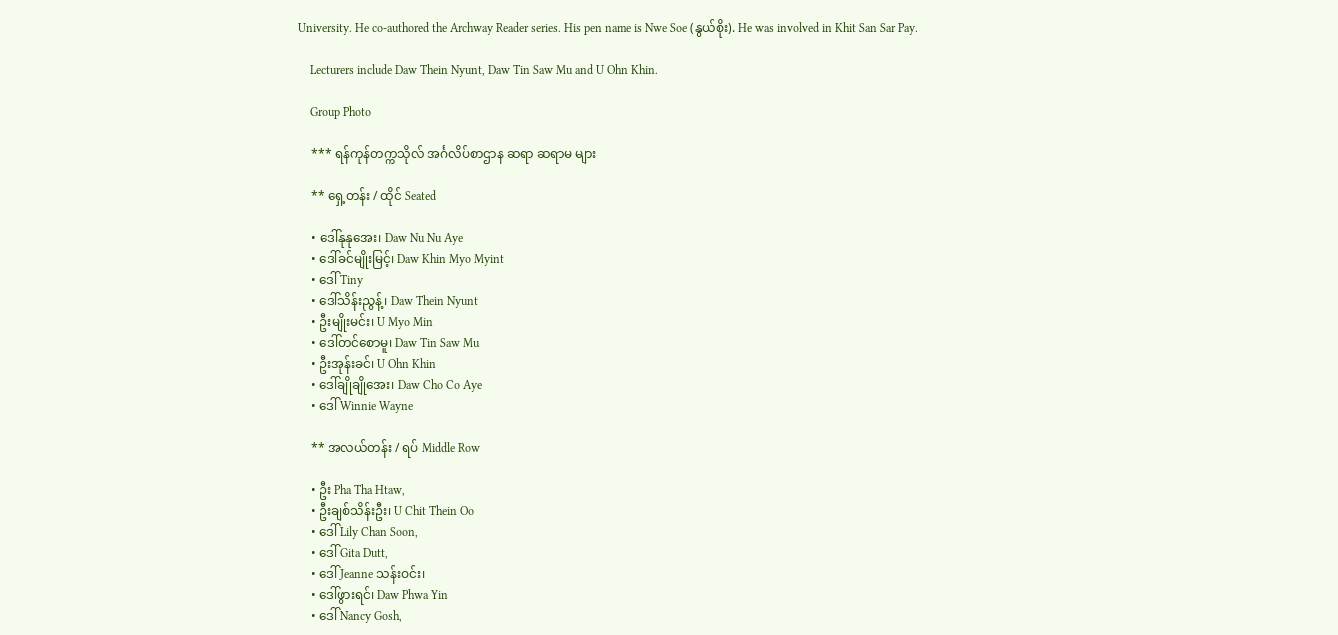University. He co-authored the Archway Reader series. His pen name is Nwe Soe (နွယ်စိုး). He was involved in Khit San Sar Pay.

    Lecturers include Daw Thein Nyunt, Daw Tin Saw Mu and U Ohn Khin.

    Group Photo

    *** ရန်ကုန်တက္ကသိုလ် အင်္ဂလိပ်စာဌာန ဆရာ ဆရာမ များ

    ** ရှေ့တန်း / ထိုင် Seated

    • ဒေါ်နုနုအေး၊ Daw Nu Nu Aye
    • ဒေါ်ခင်မျိုးမြင့်၊ Daw Khin Myo Myint
    • ဒေါ် Tiny
    • ဒေါ်သိန်းညွန့်၊ Daw Thein Nyunt
    • ဦးမျိုးမင်း၊ U Myo Min
    • ဒေါ်တင်စောမူ၊ Daw Tin Saw Mu
    • ဦးအုန်းခင်၊ U Ohn Khin
    • ဒေါ်ချိုချိုအေး၊ Daw Cho Co Aye
    • ဒေါ် Winnie Wayne

    ** အလယ်တန်း / ရပ် Middle Row

    • ဦး Pha Tha Htaw,
    • ဦးချစ်သိန်းဦး၊ U Chit Thein Oo
    • ဒေါ် Lily Chan Soon,
    • ဒေါ် Gita Dutt,
    • ဒေါ် Jeanne သန်းဝင်း၊
    • ဒေါ်ဖွားရင်၊ Daw Phwa Yin
    • ဒေါ် Nancy Gosh,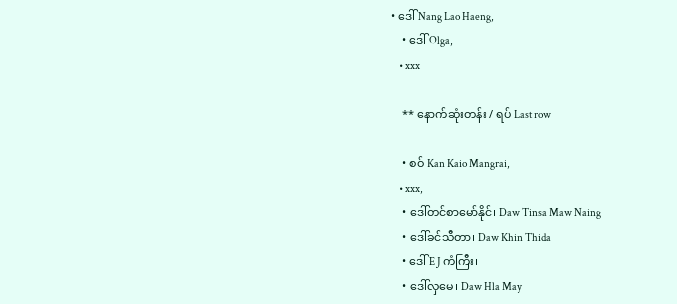• ဒေါ် Nang Lao Haeng,
    • ဒေါ် Olga,
    • xxx

    ** နောက်ဆုံးတန်း / ရပ် Last row

    • စဝ် Kan Kaio Mangrai,
    • xxx,
    • ဒေါ်တင်စာမော်နိုင်၊ Daw Tinsa Maw Naing
    • ဒေါ်ခင်သီတာ၊ Daw Khin Thida
    • ဒေါ် E J ကံကြီး၊
    • ဒေါ်လှမေ၊ Daw Hla May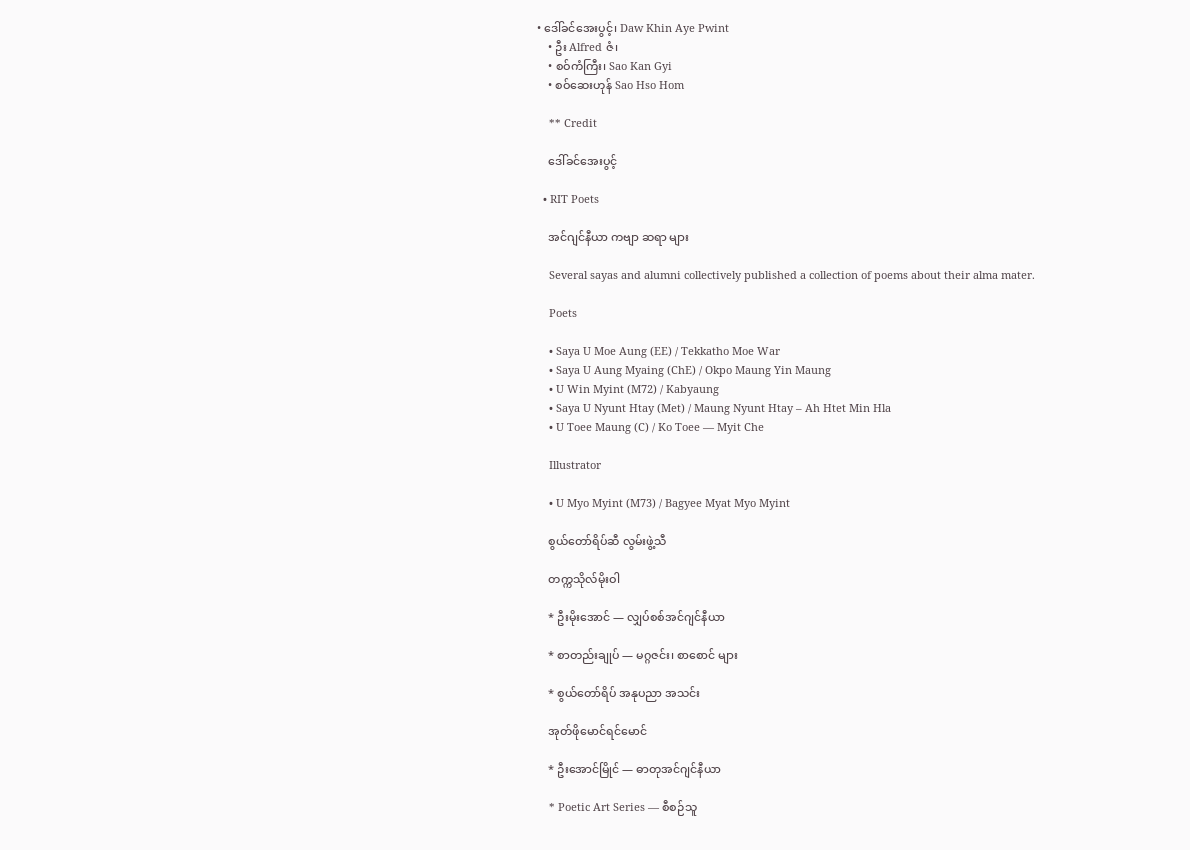• ဒေါ်ခင်အေးပွင့်၊ Daw Khin Aye Pwint
    • ဦး Alfred ဇံ၊
    • စဝ်ကံကြီး၊ Sao Kan Gyi
    • စဝ်ဆေးဟုန် Sao Hso Hom

    ** Credit

    ဒေါ်ခင်အေးပွင့်

  • RIT Poets

    အင်ဂျင်နီယာ ကဗျာ ဆရာ များ

    Several sayas and alumni collectively published a collection of poems about their alma mater.

    Poets

    • Saya U Moe Aung (EE) / Tekkatho Moe War
    • Saya U Aung Myaing (ChE) / Okpo Maung Yin Maung
    • U Win Myint (M72) / Kabyaung
    • Saya U Nyunt Htay (Met) / Maung Nyunt Htay – Ah Htet Min Hla
    • U Toee Maung (C) / Ko Toee — Myit Che

    Illustrator

    • U Myo Myint (M73) / Bagyee Myat Myo Myint

    စွယ်တော်ရိပ်ဆီ လွမ်းဖွဲ့သီ

    တက္ကသိုလ်မိုးဝါ

    * ဦးမိုးအောင် — လျှပ်စစ်အင်ဂျင်နီယာ

    * စာတည်းချုပ် — မဂ္ဂဇင်း၊ စာစောင် များ

    * စွယ်တော်ရိပ် အနုပညာ အသင်း

    အုတ်ဖိုမောင်ရင်မောင်

    * ဦးအောင်မြိုင် — ဓာတုအင်ဂျင်နီယာ

    * Poetic Art Series — စီစဉ်သူ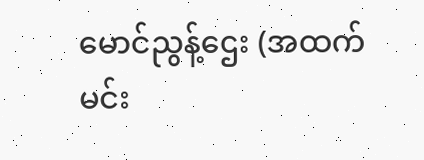မောင်ညွန့်ဌေး (အထက်မင်း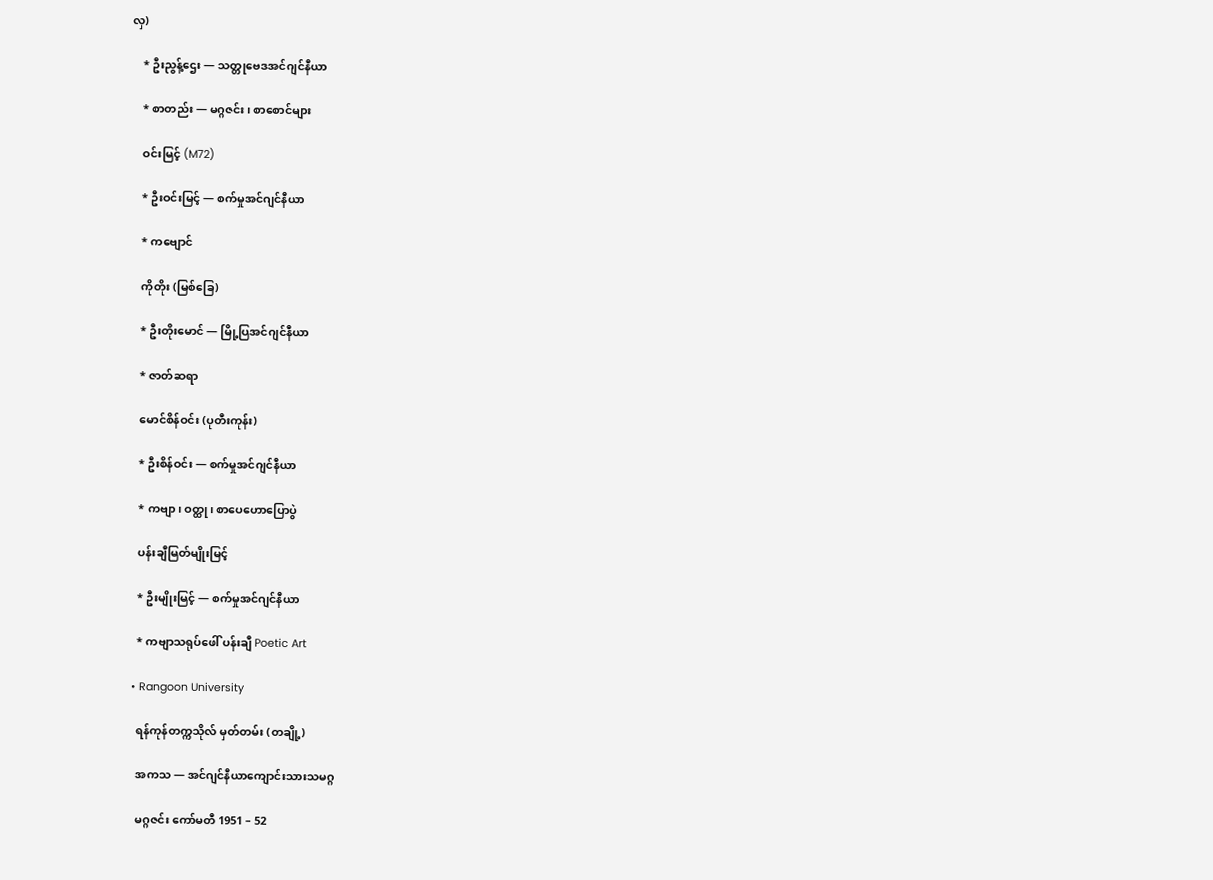လှ)

    * ဦးညွန့်ဌေး — သတ္တုဗေဒအင်ဂျင်နီယာ

    * စာတည်း — မဂ္ဂဇင်း၊ စာစောင်များ

    ဝင်းမြင့် (M72)

    * ဦးဝင်းမြင့် — စက်မှုအင်ဂျင်နီယာ

    * ကဗျောင်

    ကိုတိုး (မြစ်ခြေ)

    * ဦးတိုးမောင် — မြို့ပြအင်ဂျင်နီယာ

    * ဇာတ်ဆရာ

    မောင်စိန်ဝင်း (ပုတီးကုန်း)

    * ဦးစိန်ဝင်း — စက်မှုအင်ဂျင်နီယာ

    * ကဗျာ၊ ဝတ္ထု၊ စာပေဟောပြောပွဲ

    ပန်းချီမြတ်မျိုးမြင့်

    * ဦးမျိုးမြင့် — စက်မှုအင်ဂျင်နီယာ

    * ကဗျာသရုပ်ဖေါ် ပန်းချီ Poetic Art

  • Rangoon University

    ရန်ကုန်တက္ကသိုလ် မှတ်တမ်း (တချို့)

    အကသ — အင်ဂျင်နီယာကျောင်းသားသမဂ္ဂ

    မဂ္ဂဇင်း ကော်မတီ 1951 – 52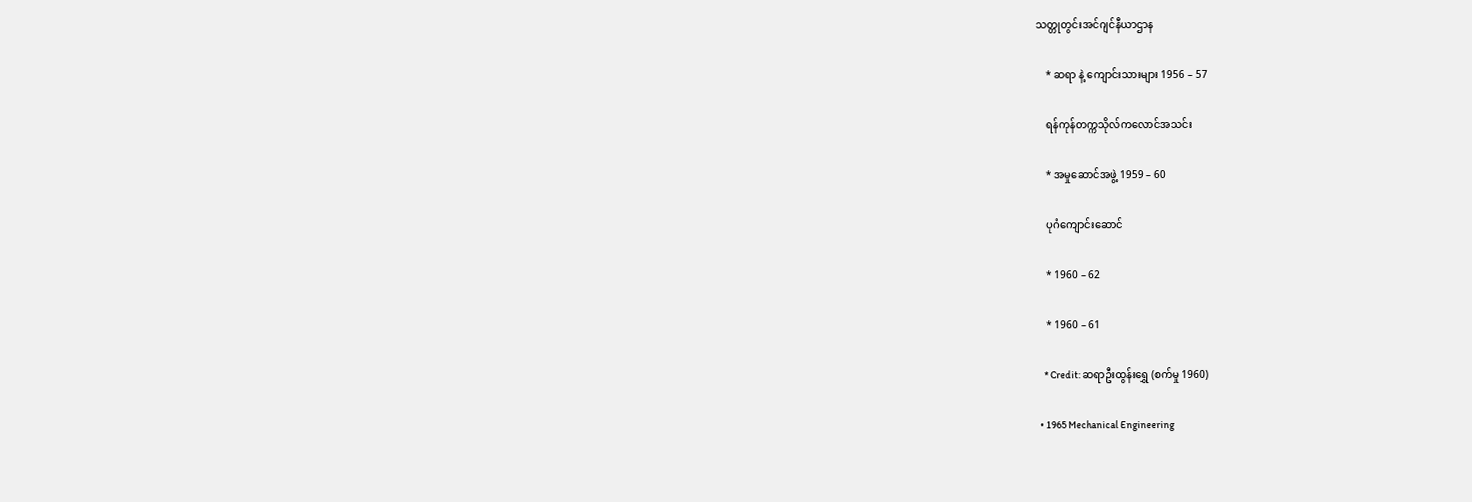သတ္တုတွင်းအင်ဂျင်နီယာဌာန

    * ဆရာ နဲ့ ကျောင်းသားများ 1956 – 57

    ရန်ကုန်တက္ကသိုလ်ကလောင်အသင်း

    * အမှုဆောင်အဖွဲ့ 1959 – 60

    ပုဂံကျောင်းဆောင်

    * 1960 – 62

    * 1960 – 61

    * Credit: ဆရာဦးထွန်းရွှေ (စက်မှု 1960)

  • 1965 Mechanical Engineering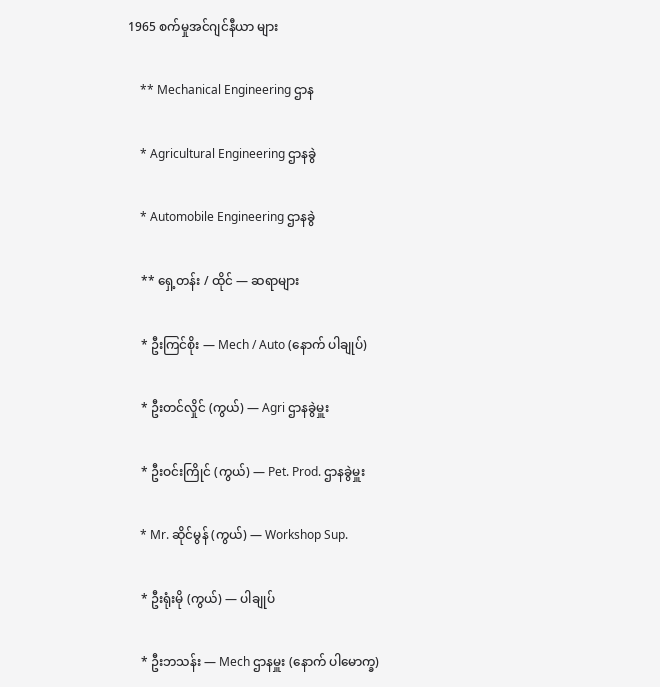1965 စက်မှုအင်ဂျင်နီယာ များ

    ** Mechanical Engineering ဌာန

    * Agricultural Engineering ဌာနခွဲ

    * Automobile Engineering ဌာနခွဲ

    ** ရှေ့တန်း / ထိုင် — ဆရာများ

    * ဦးကြင်စိုး — Mech / Auto (နောက် ပါချုပ်)

    * ဦးတင်လှိုင် (ကွယ်) — Agri ဌာနခွဲမှူး

    * ဦးဝင်းကြိုင် (ကွယ်) — Pet. Prod. ဌာနခွဲမှူး

    * Mr. ဆိုင်မွန် (ကွယ်) — Workshop Sup.

    * ဦးရုံးမို (ကွယ်) — ပါချုပ်

    * ဦးဘသန်း — Mech ဌာနမှူး (နောက် ပါမောက္ခ)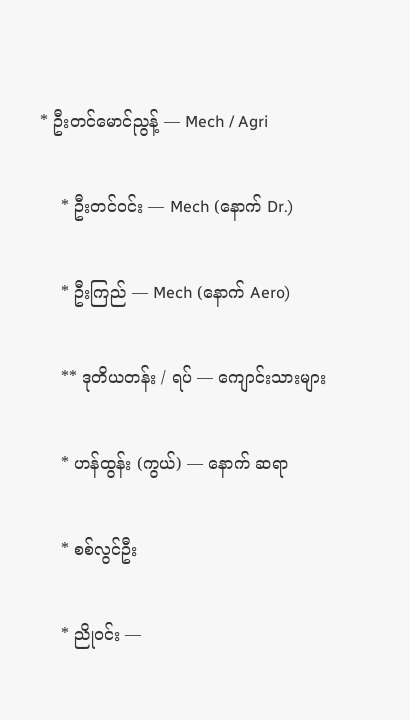* ဦးတင်မောင်ညွန့် — Mech / Agri

    * ဦးတင်ဝင်း — Mech (နောက် Dr.)

    * ဦးကြည် — Mech (နောက် Aero)

    ** ဒုတိယတန်း / ရပ် — ကျောင်းသားများ

    * ဟန်ထွန်း (ကွယ်) — နောက် ဆရာ

    * စစ်လွင်ဦး

    * ညိုဝင်း —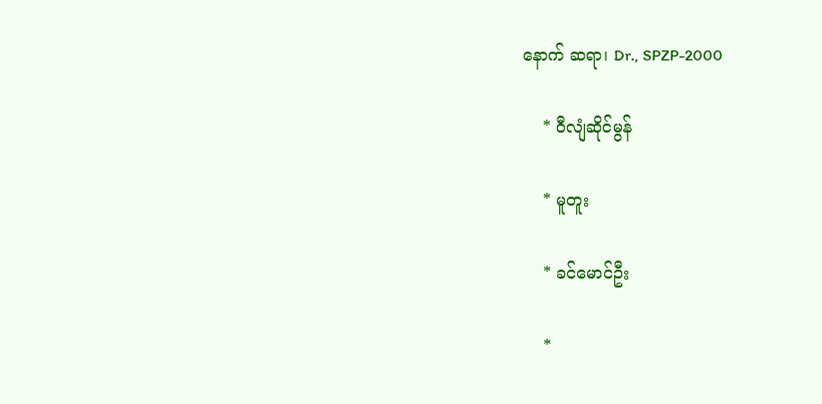နောက် ဆရာ၊ Dr., SPZP-2000

    * ဝီလျံဆိုင်မွန်

    * မူတူး

    * ခင်မောင်ဦး

    *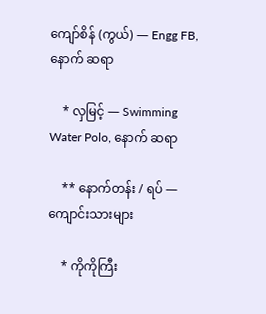ကျော်စိန် (ကွယ်) — Engg FB, နောက် ဆရာ

    * လှမြင့် — Swimming Water Polo, နောက် ဆရာ

    ** နောက်တန်း / ရပ် — ကျောင်းသားများ

    * ကိုကိုကြီး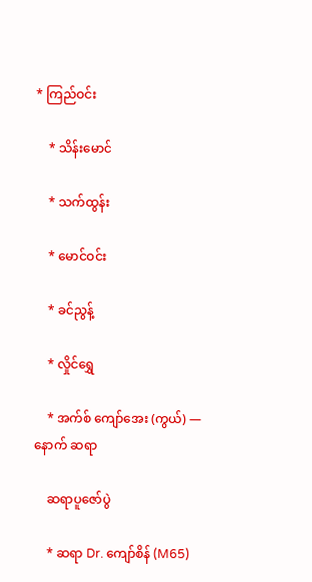* ကြည်ဝင်း

    * သိန်းမောင်

    * သက်ထွန်း

    * မောင်ဝင်း

    * ခင်ညွန့်

    * လှိုင်ရွှေ

    * အက်စ် ကျော်အေး (ကွယ်) — နောက် ဆရာ

    ဆရာပူဇော်ပွဲ

    * ဆရာ Dr. ကျော်စိန် (M65)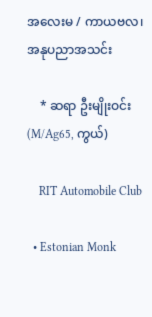အလေးမ / ကာယဗလ၊ အနုပညာအသင်း

    * ဆရာ ဦးမျိုးဝင်း (M/Ag65, ကွယ်)

    RIT Automobile Club

  • Estonian Monk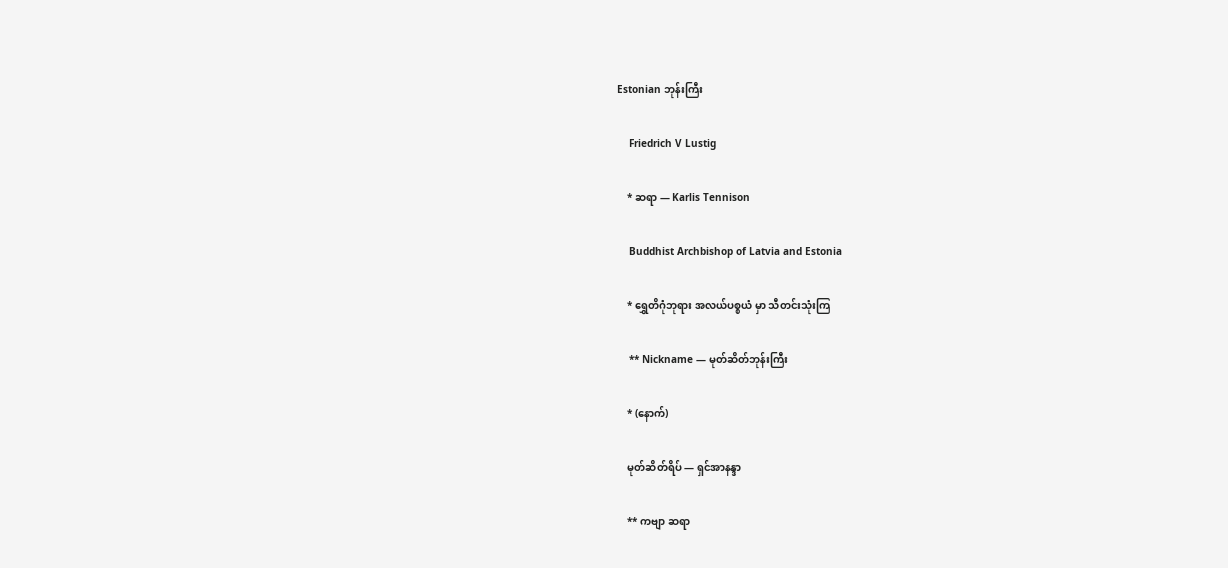Estonian ဘုန်းကြီး

    Friedrich V Lustig

    * ဆရာ — Karlis Tennison

    Buddhist Archbishop of Latvia and Estonia

    * ရွှေတိဂုံဘုရား အလယ်ပစ္စယံ မှာ သီတင်းသုံးကြ

    ** Nickname — မုတ်ဆိတ်ဘုန်းကြီး

    * (နောက်)

    မုတ်ဆိတ်ရိပ် — ရှင်အာနန္ဒာ

    ** ကဗျာ ဆရာ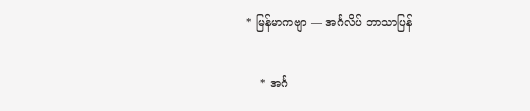* မြန်မာကဗျာ — အင်္ဂလိပ် ဘာသာပြန်

    * အင်္ဂ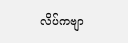လိပ်ကဗျာ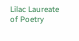Lilac Laureate of Poetry